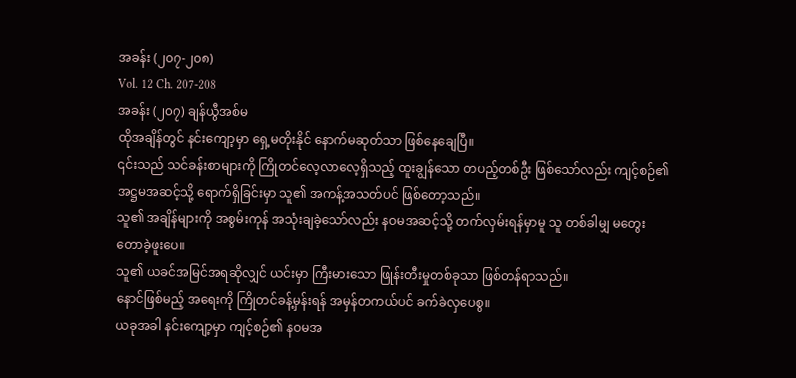အခန်း (၂၀၇-၂၀၈)
Vol. 12 Ch. 207-208
အခန်း (၂၀၇) ချန်ယွီအစ်မ
ထိုအချိန်တွင် နင်းကျော့မှာ ရှေ့မတိုးနိုင် နောက်မဆုတ်သာ ဖြစ်နေချေပြီ။
၎င်းသည် သင်ခန်းစာများကို ကြိုတင်လေ့လာလေ့ရှိသည့် ထူးချွန်သော တပည့်တစ်ဦး ဖြစ်သော်လည်း ကျင့်စဉ်၏ အဋ္ဌမအဆင့်သို့ ရောက်ရှိခြင်းမှာ သူ၏ အကန့်အသတ်ပင် ဖြစ်တော့သည်။
သူ၏ အချိန်များကို အစွမ်းကုန် အသုံးချခဲ့သော်လည်း နဝမအဆင့်သို့ တက်လှမ်းရန်မှာမူ သူ တစ်ခါမျှ မတွေးတောခဲ့ဖူးပေ။
သူ၏ ယခင်အမြင်အရဆိုလျှင် ယင်းမှာ ကြီးမားသော ဖြုန်းတီးမှုတစ်ခုသာ ဖြစ်တန်ရာသည်။
နောင်ဖြစ်မည့် အရေးကို ကြိုတင်ခန့်မှန်းရန် အမှန်တကယ်ပင် ခက်ခဲလှပေစွ။
ယခုအခါ နင်းကျော့မှာ ကျင့်စဉ်၏ နဝမအ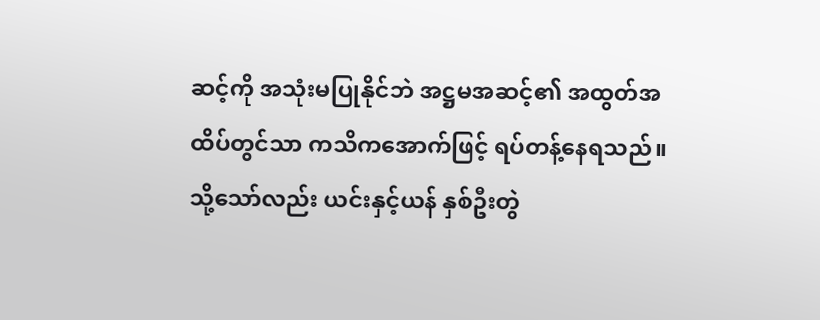ဆင့်ကို အသုံးမပြုနိုင်ဘဲ အဋ္ဌမအဆင့်၏ အထွတ်အထိပ်တွင်သာ ကသိကအောက်ဖြင့် ရပ်တန့်နေရသည်။
သို့သော်လည်း ယင်းနှင့်ယန် နှစ်ဦးတွဲ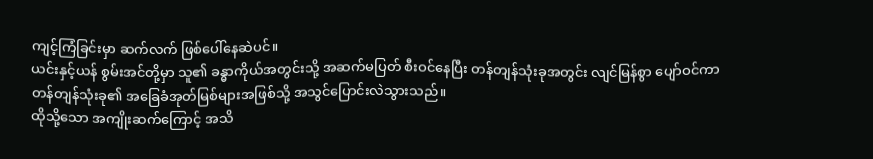ကျင့်ကြံခြင်းမှာ ဆက်လက် ဖြစ်ပေါ်နေဆဲပင်။
ယင်းနှင့်ယန် စွမ်းအင်တို့မှာ သူ၏ ခန္ဓာကိုယ်အတွင်းသို့ အဆက်မပြတ် စီးဝင်နေပြီး တန်တျန်သုံးခုအတွင်း လျင်မြန်စွာ ပျော်ဝင်ကာ တန်တျန်သုံးခု၏ အခြေခံအုတ်မြစ်များအဖြစ်သို့ အသွင်ပြောင်းလဲသွားသည်။
ထိုသို့သော အကျိုးဆက်ကြောင့် အသိ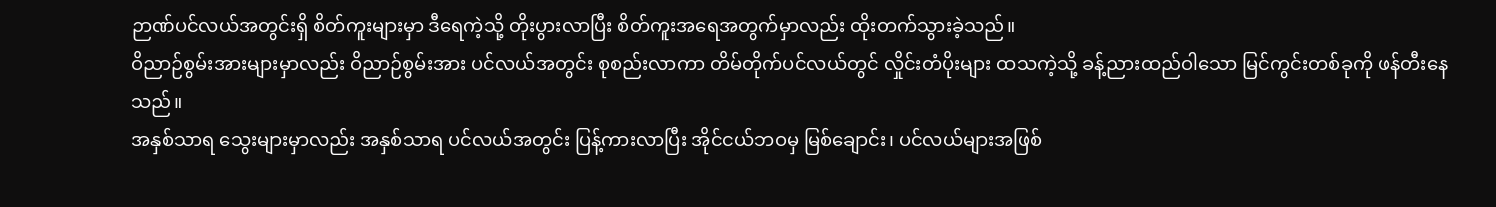ဉာဏ်ပင်လယ်အတွင်းရှိ စိတ်ကူးများမှာ ဒီရေကဲ့သို့ တိုးပွားလာပြီး စိတ်ကူးအရေအတွက်မှာလည်း ထိုးတက်သွားခဲ့သည်။
ဝိညာဉ်စွမ်းအားများမှာလည်း ဝိညာဉ်စွမ်းအား ပင်လယ်အတွင်း စုစည်းလာကာ တိမ်တိုက်ပင်လယ်တွင် လှိုင်းတံပိုးများ ထသကဲ့သို့ ခန့်ညားထည်ဝါသော မြင်ကွင်းတစ်ခုကို ဖန်တီးနေသည်။
အနှစ်သာရ သွေးများမှာလည်း အနှစ်သာရ ပင်လယ်အတွင်း ပြန့်ကားလာပြီး အိုင်ငယ်ဘဝမှ မြစ်ချောင်း၊ ပင်လယ်များအဖြစ်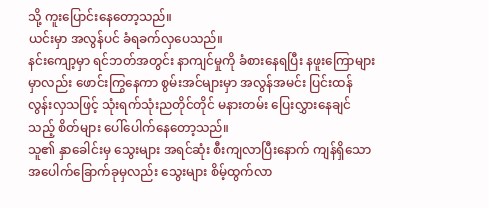သို့ ကူးပြောင်းနေတော့သည်။
ယင်းမှာ အလွန်ပင် ခံရခက်လှပေသည်။
နင်းကျော့မှာ ရင်ဘတ်အတွင်း နာကျင်မှုကို ခံစားနေရပြီး နဖူးကြောများမှာလည်း ဖောင်းကြွနေကာ စွမ်းအင်များမှာ အလွန်အမင်း ပြင်းထန်လွန်းလှသဖြင့် သုံးရက်သုံးညတိုင်တိုင် မနားတမ်း ပြေးလွှားနေချင်သည့် စိတ်များ ပေါ်ပေါက်နေတော့သည်။
သူ၏ နှာခေါင်းမှ သွေးများ အရင်ဆုံး စီးကျလာပြီးနောက် ကျန်ရှိသော အပေါက်ခြောက်ခုမှလည်း သွေးများ စိမ့်ထွက်လာ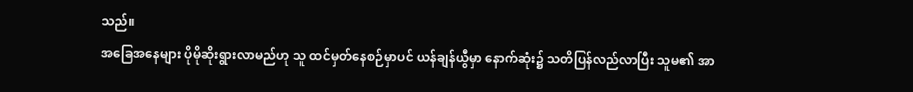သည်။
အခြေအနေများ ပိုမိုဆိုးရွားလာမည်ဟု သူ ထင်မှတ်နေစဉ်မှာပင် ယန်ချန်ယွီမှာ နောက်ဆုံး၌ သတိပြန်လည်လာပြီး သူမ၏ အာ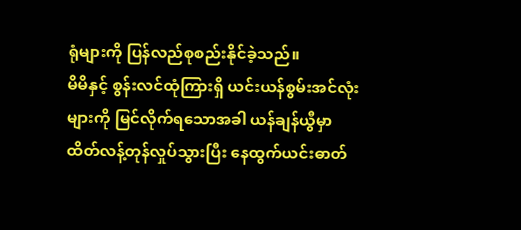ရုံများကို ပြန်လည်စုစည်းနိုင်ခဲ့သည်။
မိမိနှင့် စွန်းလင်ထုံကြားရှိ ယင်းယန်စွမ်းအင်လုံးများကို မြင်လိုက်ရသောအခါ ယန်ချန်ယွီမှာ ထိတ်လန့်တုန်လှုပ်သွားပြီး နေထွက်ယင်းဓာတ်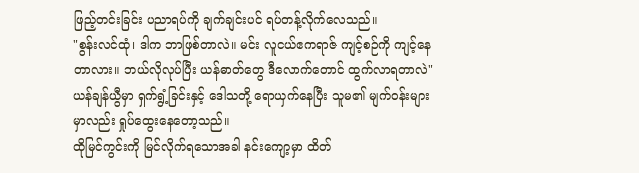ဖြည့်တင်းခြင်း ပညာရပ်ကို ချက်ချင်းပင် ရပ်တန့်လိုက်လေသည်။
"စွန်းလင်ထုံ၊ ဒါက ဘာဖြစ်တာလဲ။ မင်း လူငယ်ဧကရာဇ် ကျင့်စဉ်ကို ကျင့်နေတာလား။ ဘယ်လိုလုပ်ပြီး ယန်ဓာတ်တွေ ဒီလောက်တောင် ထွက်လာရတာလဲ"
ယန်ချန်ယွီမှာ ရှက်ရွံ့ခြင်းနှင့် ဒေါသတို့ ရောယှက်နေပြီး သူမ၏ မျက်ဝန်းများမှာလည်း ရှုပ်ထွေးနေတော့သည်။
ထိုမြင်ကွင်းကို မြင်လိုက်ရသောအခါ နင်းကျော့မှာ ထိတ်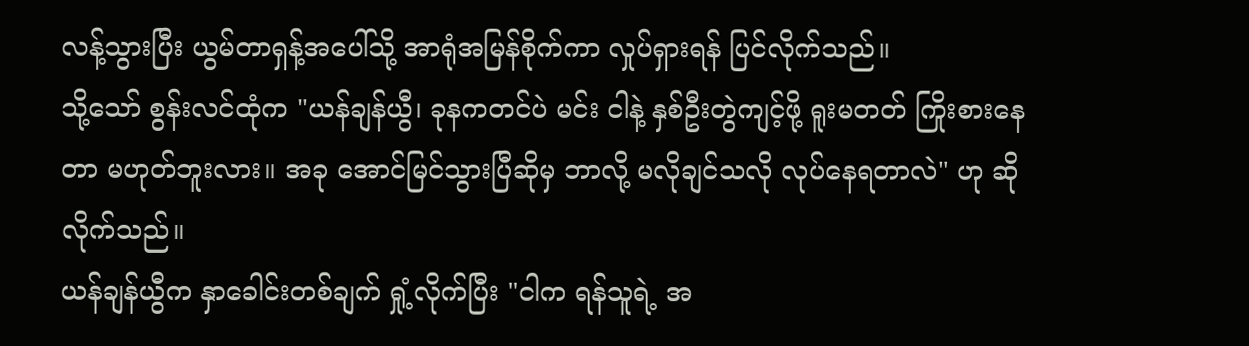လန့်သွားပြီး ယွမ်တာရှန့်အပေါ်သို့ အာရုံအမြန်စိုက်ကာ လှုပ်ရှားရန် ပြင်လိုက်သည်။
သို့သော် စွန်းလင်ထုံက "ယန်ချန်ယွီ၊ ခုနကတင်ပဲ မင်း ငါနဲ့ နှစ်ဦးတွဲကျင့်ဖို့ ရူးမတတ် ကြိုးစားနေတာ မဟုတ်ဘူးလား။ အခု အောင်မြင်သွားပြီဆိုမှ ဘာလို့ မလိုချင်သလို လုပ်နေရတာလဲ" ဟု ဆိုလိုက်သည်။
ယန်ချန်ယွီက နှာခေါင်းတစ်ချက် ရှုံ့လိုက်ပြီး "ငါက ရန်သူရဲ့ အ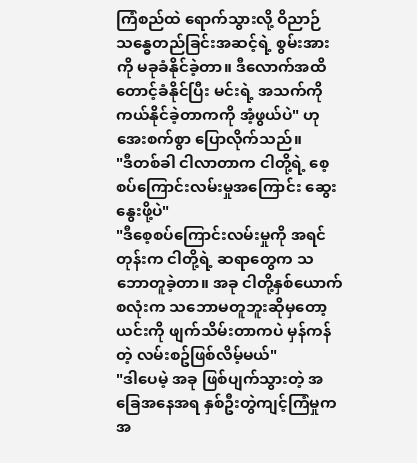ကြံစည်ထဲ ရောက်သွားလို့ ဝိညာဉ်သန္ဓေတည်ခြင်းအဆင့်ရဲ့ စွမ်းအားကို မခုခံနိုင်ခဲ့တာ။ ဒီလောက်အထိ တောင့်ခံနိုင်ပြီး မင်းရဲ့ အသက်ကို ကယ်နိုင်ခဲ့တာကကို အံ့ဖွယ်ပဲ" ဟု အေးစက်စွာ ပြောလိုက်သည်။
"ဒီတစ်ခါ ငါလာတာက ငါတို့ရဲ့ စေ့စပ်ကြောင်းလမ်းမှုအကြောင်း ဆွေးနွေးဖို့ပဲ"
"ဒီစေ့စပ်ကြောင်းလမ်းမှုကို အရင်တုန်းက ငါတို့ရဲ့ ဆရာတွေက သဘောတူခဲ့တာ။ အခု ငါတို့နှစ်ယောက်စလုံးက သဘောမတူဘူးဆိုမှတော့ ယင်းကို ဖျက်သိမ်းတာကပဲ မှန်ကန်တဲ့ လမ်းစဥ်ဖြစ်လိမ့်မယ်"
"ဒါပေမဲ့ အခု ဖြစ်ပျက်သွားတဲ့ အခြေအနေအရ နှစ်ဦးတွဲကျင့်ကြံမှုက အ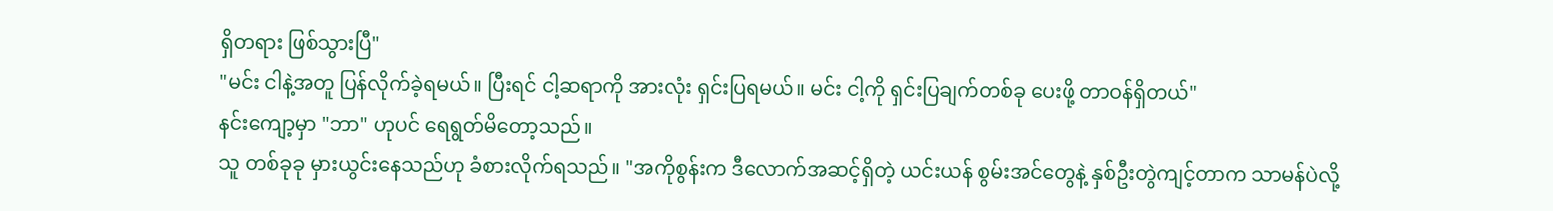ရှိတရား ဖြစ်သွားပြီ"
"မင်း ငါနဲ့အတူ ပြန်လိုက်ခဲ့ရမယ်။ ပြီးရင် ငါ့ဆရာကို အားလုံး ရှင်းပြရမယ်။ မင်း ငါ့ကို ရှင်းပြချက်တစ်ခု ပေးဖို့ တာဝန်ရှိတယ်"
နင်းကျော့မှာ "ဘာ" ဟုပင် ရေရွတ်မိတော့သည်။
သူ တစ်ခုခု မှားယွင်းနေသည်ဟု ခံစားလိုက်ရသည်။ "အကိုစွန်းက ဒီလောက်အဆင့်ရှိတဲ့ ယင်းယန် စွမ်းအင်တွေနဲ့ နှစ်ဦးတွဲကျင့်တာက သာမန်ပဲလို့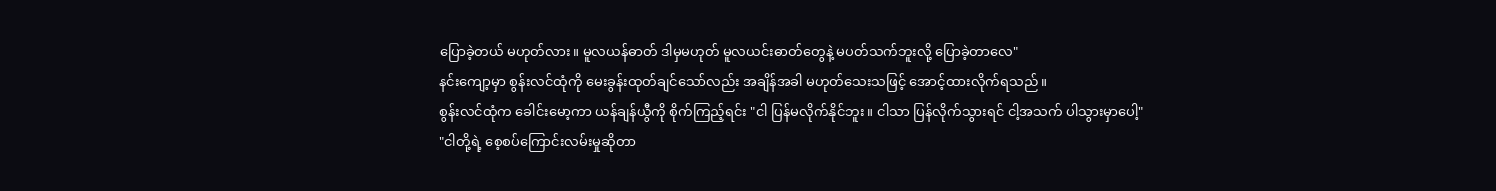ပြောခဲ့တယ် မဟုတ်လား။ မူလယန်ဓာတ် ဒါမှမဟုတ် မူလယင်းဓာတ်တွေနဲ့ မပတ်သက်ဘူးလို့ ပြောခဲ့တာလေ"
နင်းကျော့မှာ စွန်းလင်ထုံကို မေးခွန်းထုတ်ချင်သော်လည်း အချိန်အခါ မဟုတ်သေးသဖြင့် အောင့်ထားလိုက်ရသည်။
စွန်းလင်ထုံက ခေါင်းမော့ကာ ယန်ချန်ယွီကို စိုက်ကြည့်ရင်း "ငါ ပြန်မလိုက်နိုင်ဘူး။ ငါသာ ပြန်လိုက်သွားရင် ငါ့အသက် ပါသွားမှာပေါ့"
"ငါတို့ရဲ့ စေ့စပ်ကြောင်းလမ်းမှုဆိုတာ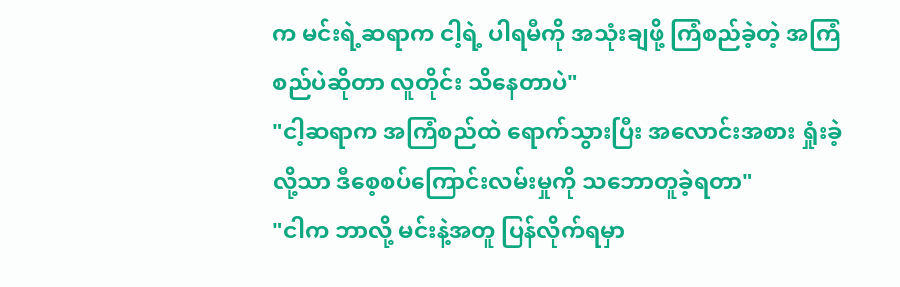က မင်းရဲ့ဆရာက ငါ့ရဲ့ ပါရမီကို အသုံးချဖို့ ကြံစည်ခဲ့တဲ့ အကြံစည်ပဲဆိုတာ လူတိုင်း သိနေတာပဲ"
"ငါ့ဆရာက အကြံစည်ထဲ ရောက်သွားပြီး အလောင်းအစား ရှုံးခဲ့လို့သာ ဒီစေ့စပ်ကြောင်းလမ်းမှုကို သဘောတူခဲ့ရတာ"
"ငါက ဘာလို့ မင်းနဲ့အတူ ပြန်လိုက်ရမှာ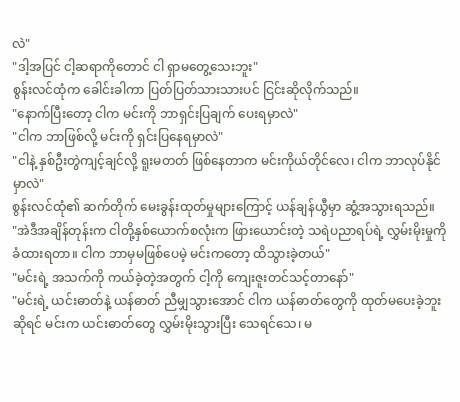လဲ"
"ဒါ့အပြင် ငါ့ဆရာကိုတောင် ငါ ရှာမတွေ့သေးဘူး"
စွန်းလင်ထုံက ခေါင်းခါကာ ပြတ်ပြတ်သားသားပင် ငြင်းဆိုလိုက်သည်။
"နောက်ပြီးတော့ ငါက မင်းကို ဘာရှင်းပြချက် ပေးရမှာလဲ"
"ငါက ဘာဖြစ်လို့ မင်းကို ရှင်းပြနေရမှာလဲ"
"ငါနဲ့ နှစ်ဦးတွဲကျင့်ချင်လို့ ရူးမတတ် ဖြစ်နေတာက မင်းကိုယ်တိုင်လေ၊ ငါက ဘာလုပ်နိုင်မှာလဲ"
စွန်းလင်ထုံ၏ ဆက်တိုက် မေးခွန်းထုတ်မှုများကြောင့် ယန်ချန်ယွီမှာ ဆွံ့အသွားရသည်။
"အဲဒီအချိန်တုန်းက ငါတို့နှစ်ယောက်စလုံးက ဖြားယောင်းတဲ့ သရဲပညာရပ်ရဲ့ လွှမ်းမိုးမှုကို ခံထားရတာ။ ငါက ဘာမှမဖြစ်ပေမဲ့ မင်းကတော့ ထိသွားခဲ့တယ်"
"မင်းရဲ့ အသက်ကို ကယ်ခဲ့တဲ့အတွက် ငါ့ကို ကျေးဇူးတင်သင့်တာနော်"
"မင်းရဲ့ ယင်းဓာတ်နဲ့ ယန်ဓာတ် ညီမျှသွားအောင် ငါက ယန်ဓာတ်တွေကို ထုတ်မပေးခဲ့ဘူးဆိုရင် မင်းက ယင်းဓာတ်တွေ လွှမ်းမိုးသွားပြီး သေရင်သေ၊ မ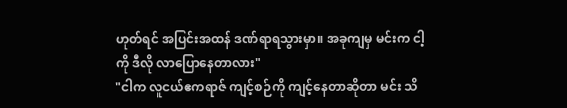ဟုတ်ရင် အပြင်းအထန် ဒဏ်ရာရသွားမှာ။ အခုကျမှ မင်းက ငါ့ကို ဒီလို လာပြောနေတာလား"
"ငါက လူငယ်ဧကရာဇ် ကျင့်စဉ်ကို ကျင့်နေတာဆိုတာ မင်း သိ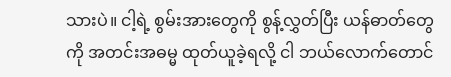သားပဲ။ ငါ့ရဲ့ စွမ်းအားတွေကို စွန့်လွှတ်ပြီး ယန်ဓာတ်တွေကို အတင်းအဓမ္မ ထုတ်ယူခဲ့ရလို့ ငါ ဘယ်လောက်တောင်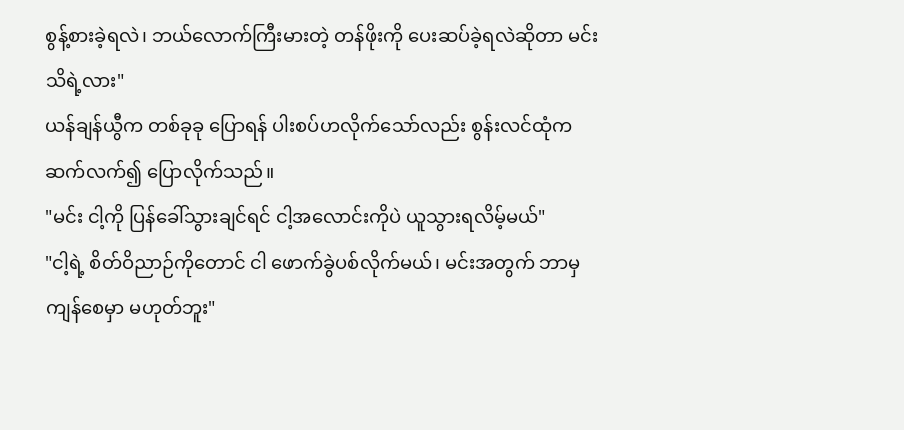စွန့်စားခဲ့ရလဲ၊ ဘယ်လောက်ကြီးမားတဲ့ တန်ဖိုးကို ပေးဆပ်ခဲ့ရလဲဆိုတာ မင်း သိရဲ့လား"
ယန်ချန်ယွီက တစ်ခုခု ပြောရန် ပါးစပ်ဟလိုက်သော်လည်း စွန်းလင်ထုံက ဆက်လက်၍ ပြောလိုက်သည်။
"မင်း ငါ့ကို ပြန်ခေါ်သွားချင်ရင် ငါ့အလောင်းကိုပဲ ယူသွားရလိမ့်မယ်"
"ငါ့ရဲ့ စိတ်ဝိညာဉ်ကိုတောင် ငါ ဖောက်ခွဲပစ်လိုက်မယ်၊ မင်းအတွက် ဘာမှ ကျန်စေမှာ မဟုတ်ဘူး"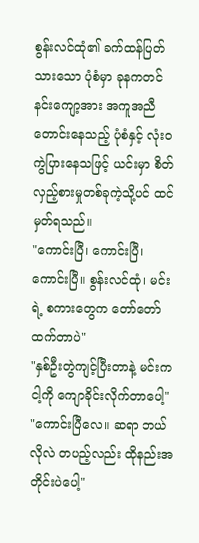စွန်းလင်ထုံ၏ ခက်ထန်ပြတ်သားသော ပုံစံမှာ ခုနကတင် နင်းကျော့အား အကူအညီတောင်းနေသည့် ပုံစံနှင့် လုံးဝ ကွဲပြားနေသဖြင့် ယင်းမှာ စိတ်လှည့်စားမှုတစ်ခုကဲ့သို့ပင် ထင်မှတ်ရသည်။
"ကောင်းပြီ၊ ကောင်းပြီ၊ ကောင်းပြီ။ စွန်းလင်ထုံ၊ မင်းရဲ့ စကားတွေက တော်တော် ထက်တာပဲ"
"နှစ်ဦးတွဲကျင့်ပြီးတာနဲ့ မင်းက ငါ့ကို ကျောခိုင်းလိုက်တာပေါ့"
"ကောင်းပြီလေ။ ဆရာ ဘယ်လိုလဲ တပည့်လည်း ထိုနည်းအတိုင်းပဲပေါ့"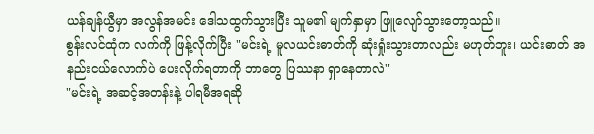ယန်ချန်ယွီမှာ အလွန်အမင်း ဒေါသထွက်သွားပြီး သူမ၏ မျက်နှာမှာ ဖြူလျော်သွားတော့သည်။
စွန်းလင်ထုံက လက်ကို ဖြန့်လိုက်ပြီး "မင်းရဲ့ မူလယင်းဓာတ်ကို ဆုံးရှုံးသွားတာလည်း မဟုတ်ဘူး၊ ယင်းဓာတ် အနည်းငယ်လောက်ပဲ ပေးလိုက်ရတာကို ဘာတွေ ပြဿနာ ရှာနေတာလဲ"
"မင်းရဲ့ အဆင့်အတန်းနဲ့ ပါရမီအရဆို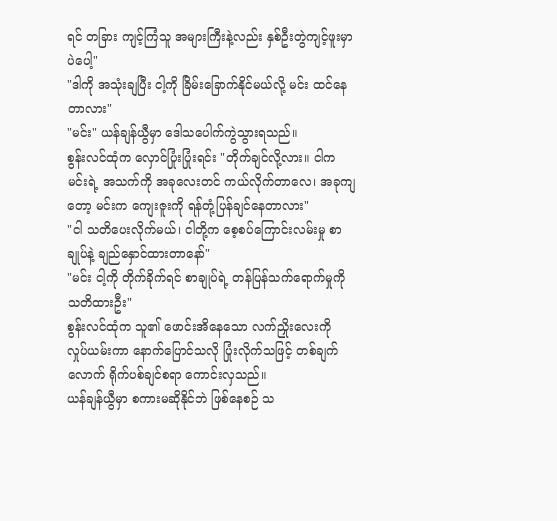ရင် တခြား ကျင့်ကြံသူ အများကြီးနဲ့လည်း နှစ်ဦးတွဲကျင့်ဖူးမှာပဲပေါ့"
"ဒါကို အသုံးချပြီး ငါ့ကို ခြိမ်းခြောက်နိုင်မယ်လို့ မင်း ထင်နေတာလား"
"မင်း" ယန်ချန်ယွီမှာ ဒေါသပေါက်ကွဲသွားရသည်။
စွန်းလင်ထုံက လှောင်ပြုံးပြုံးရင်း "တိုက်ချင်လို့လား။ ငါက မင်းရဲ့ အသက်ကို အခုလေးတင် ကယ်လိုက်တာလေ၊ အခုကျတော့ မင်းက ကျေးဇူးကို ရန်တုံ့ပြန်ချင်နေတာလား"
"ငါ သတိပေးလိုက်မယ်၊ ငါတို့က စေ့စပ်ကြောင်းလမ်းမှု စာချုပ်နဲ့ ချည်နှောင်ထားတာနော်"
"မင်း ငါ့ကို တိုက်ခိုက်ရင် စာချုပ်ရဲ့ တန်ပြန်သက်ရောက်မှုကို သတိထားဦး"
စွန်းလင်ထုံက သူ၏ ဖောင်းအိနေသော လက်ညှိုးလေးကို လှုပ်ယမ်းကာ နောက်ပြောင်သလို ပြုံးလိုက်သဖြင့် တစ်ချက်လောက် ရိုက်ပစ်ချင်စရာ ကောင်းလှသည်။
ယန်ချန်ယွီမှာ စကားမဆိုနိုင်ဘဲ ဖြစ်နေစဉ် သ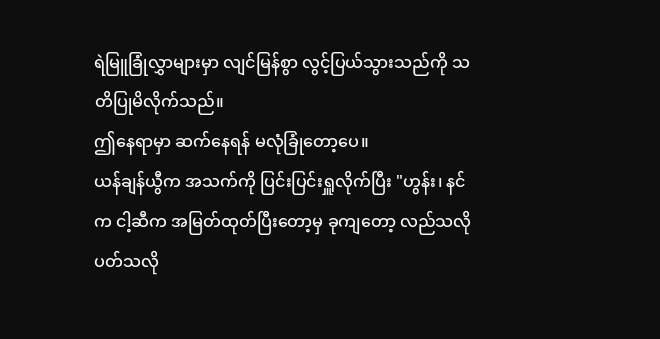ရဲမြူခြုံလွှာများမှာ လျင်မြန်စွာ လွင့်ပြယ်သွားသည်ကို သတိပြုမိလိုက်သည်။
ဤနေရာမှာ ဆက်နေရန် မလုံခြုံတော့ပေ။
ယန်ချန်ယွီက အသက်ကို ပြင်းပြင်းရှူလိုက်ပြီး "ဟွန်း၊ နင်က ငါ့ဆီက အမြတ်ထုတ်ပြီးတော့မှ ခုကျတော့ လည်သလိုပတ်သလို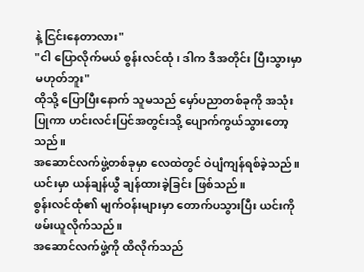နဲ့ ငြင်းနေတာလား"
"ငါ ပြောလိုက်မယ် စွန်းလင်ထုံ၊ ဒါက ဒီအတိုင်း ပြီးသွားမှာ မဟုတ်ဘူး"
ထိုသို့ ပြောပြီးနောက် သူမသည် မှော်ပညာတစ်ခုကို အသုံးပြုကာ ဟင်းလင်းပြင်အတွင်းသို့ ပျောက်ကွယ်သွားတော့သည်။
အဆောင်လက်ဖွဲ့တစ်ခုမှာ လေထဲတွင် ဝဲပျံကျန်ရစ်ခဲ့သည်။
ယင်းမှာ ယန်ချန်ယွီ ချန်ထားခဲ့ခြင်း ဖြစ်သည်။
စွန်းလင်ထုံ၏ မျက်ဝန်းများမှာ တောက်ပသွားပြီး ယင်းကို ဖမ်းယူလိုက်သည်။
အဆောင်လက်ဖွဲ့ကို ထိလိုက်သည်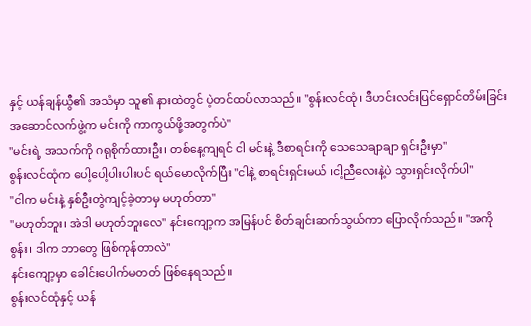နှင့် ယန်ချန်ယွီ၏ အသံမှာ သူ၏ နားထဲတွင် ပဲ့တင်ထပ်လာသည်။ "စွန်းလင်ထုံ၊ ဒီဟင်းလင်းပြင်ရှောင်တိမ်းခြင်း အဆောင်လက်ဖွဲ့က မင်းကို ကာကွယ်ဖို့အတွက်ပဲ"
"မင်းရဲ့ အသက်ကို ဂရုစိုက်ထားဦး၊ တစ်နေ့ကျရင် ငါ မင်းနဲ့ ဒီစာရင်းကို သေသေချာချာ ရှင်းဦးမှာ"
စွန်းလင်ထုံက ပေါ့ပေါ့ပါးပါးပင် ရယ်မောလိုက်ပြီး "ငါနဲ့ စာရင်းရှင်းမယ် ၊ငါ့ညီလေးနဲ့ပဲ သွားရှင်းလိုက်ပါ"
"ငါက မင်းနဲ့ နှစ်ဦးတွဲကျင့်ခဲ့တာမှ မဟုတ်တာ"
"မဟုတ်ဘူး၊ အဲဒါ မဟုတ်ဘူးလေ" နင်းကျော့က အမြန်ပင် စိတ်ချင်းဆက်သွယ်ကာ ပြောလိုက်သည်။ "အကိုစွန်း၊ ဒါက ဘာတွေ ဖြစ်ကုန်တာလဲ"
နင်းကျော့မှာ ခေါင်းပေါက်မတတ် ဖြစ်နေရသည်။
စွန်းလင်ထုံနှင့် ယန်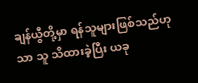ချန်ယွီတို့မှာ ရန်သူများဖြစ်သည်ဟုသာ သူ သိထားခဲ့ပြီး ယခု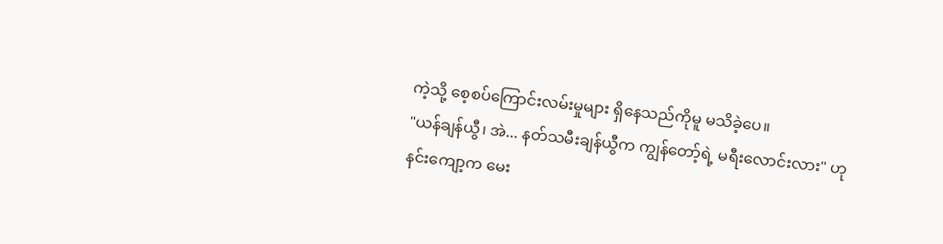ကဲ့သို့ စေ့စပ်ကြောင်းလမ်းမှုများ ရှိနေသည်ကိုမူ မသိခဲ့ပေ။
"ယန်ချန်ယွီ၊ အဲ... နတ်သမီးချန်ယွီက ကျွန်တော့်ရဲ့ မရီးလောင်းလား" ဟု နင်းကျော့က မေး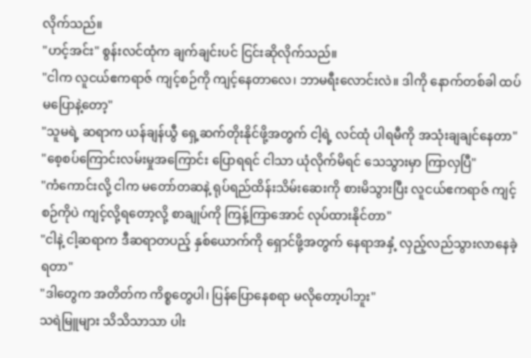လိုက်သည်။
"ဟင့်အင်း" စွန်းလင်ထုံက ချက်ချင်းပင် ငြင်းဆိုလိုက်သည်။
"ငါက လူငယ်ဧကရာဇ် ကျင့်စဉ်ကို ကျင့်နေတာလေ၊ ဘာမရီးလောင်းလဲ။ ဒါကို နောက်တစ်ခါ ထပ်မပြောနဲ့တော့"
"သူမရဲ့ ဆရာက ယန်ချန်ယွီ ရှေ့ဆက်တိုးနိုင်ဖို့အတွက် ငါ့ရဲ့ လင်ထုံ ပါရမီကို အသုံးချချင်နေတာ"
"စေ့စပ်ကြောင်းလမ်းမှုအကြောင်း ပြောရရင် ငါသာ ယုံလိုက်မိရင် သေသွားမှာ ကြာလှပြီ"
"ကံကောင်းလို့ ငါက မတော်တဆနဲ့ ရုပ်ရည်ထိန်းသိမ်းဆေးကို စားမိသွားပြီး လူငယ်ဧကရာဇ် ကျင့်စဉ်ကိုပဲ ကျင့်လို့ရတော့လို့ စာချုပ်ကို ကြန့်ကြာအောင် လုပ်ထားနိုင်တာ"
"ငါနဲ့ ငါ့ဆရာက ဒီဆရာတပည့် နှစ်ယောက်ကို ရှောင်ဖို့အတွက် နေရာအနှံ့ လှည့်လည်သွားလာနေခဲ့ရတာ"
"ဒါတွေက အတိတ်က ကိစ္စတွေပါ၊ ပြန်ပြောနေစရာ မလိုတော့ပါဘူး"
သရဲမြူများ သိသိသာသာ ပါး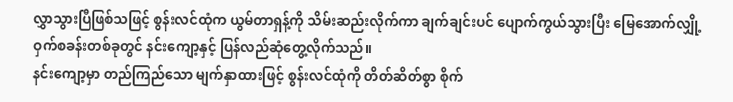လွှာသွားပြီဖြစ်သဖြင့် စွန်းလင်ထုံက ယွမ်တာရှန့်ကို သိမ်းဆည်းလိုက်ကာ ချက်ချင်းပင် ပျောက်ကွယ်သွားပြီး မြေအောက်လျှို့ဝှက်စခန်းတစ်ခုတွင် နင်းကျော့နှင့် ပြန်လည်ဆုံတွေ့လိုက်သည်။
နင်းကျော့မှာ တည်ကြည်သော မျက်နှာထားဖြင့် စွန်းလင်ထုံကို တိတ်ဆိတ်စွာ စိုက်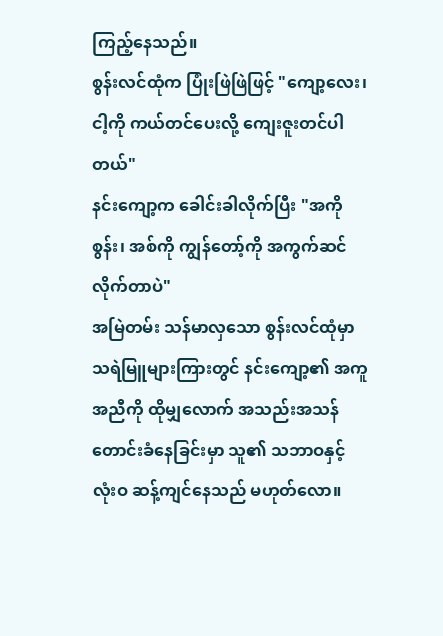ကြည့်နေသည်။
စွန်းလင်ထုံက ပြုံးဖြဲဖြဲဖြင့် "ကျော့လေး၊ ငါ့ကို ကယ်တင်ပေးလို့ ကျေးဇူးတင်ပါတယ်"
နင်းကျော့က ခေါင်းခါလိုက်ပြီး "အကိုစွန်း၊ အစ်ကို ကျွန်တော့်ကို အကွက်ဆင်လိုက်တာပဲ"
အမြဲတမ်း သန်မာလှသော စွန်းလင်ထုံမှာ သရဲမြူများကြားတွင် နင်းကျော့၏ အကူအညီကို ထိုမျှလောက် အသည်းအသန် တောင်းခံနေခြင်းမှာ သူ၏ သဘာဝနှင့် လုံးဝ ဆန့်ကျင်နေသည် မဟုတ်လော။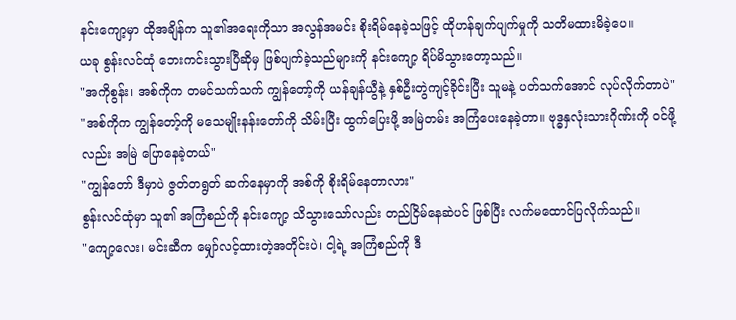နင်းကျော့မှာ ထိုအချိန်က သူ၏အရေးကိုသာ အလွန်အမင်း စိုးရိမ်နေခဲ့သဖြင့် ထိုဟန်ချက်ပျက်မှုကို သတိမထားမိခဲ့ပေ။
ယခု စွန်းလင်ထုံ ဘေးကင်းသွားပြီဆိုမှ ဖြစ်ပျက်ခဲ့သည်များကို နင်းကျော့ ရိပ်မိသွားတော့သည်။
"အကိုစွန်း၊ အစ်ကိုက တမင်သက်သက် ကျွန်တော့်ကို ယန်ချန်ယွီနဲ့ နှစ်ဦးတွဲကျင့်ခိုင်းပြီး သူမနဲ့ ပတ်သက်အောင် လုပ်လိုက်တာပဲ"
"အစ်ကိုက ကျွန်တော့်ကို မသေမျိုးနန်းတော်ကို သိမ်းပြီး ထွက်ပြေးဖို့ အမြဲတမ်း အကြံပေးနေခဲ့တာ။ ဗုဒ္ဓနှလုံးသားဂိုဏ်းကို ဝင်ဖို့လည်း အမြဲ ပြောနေခဲ့တယ်"
"ကျွန်တော် ဒီမှာပဲ ဇွတ်တရွတ် ဆက်နေမှာကို အစ်ကို စိုးရိမ်နေတာလား"
စွန်းလင်ထုံမှာ သူ၏ အကြံစည်ကို နင်းကျော့ သိသွားသော်လည်း တည်ငြိမ်နေဆဲပင် ဖြစ်ပြီး လက်မထောင်ပြလိုက်သည်။
"ကျော့လေး၊ မင်းဆီက မျှော်လင့်ထားတဲ့အတိုင်းပဲ၊ ငါ့ရဲ့ အကြံစည်ကို ဒီ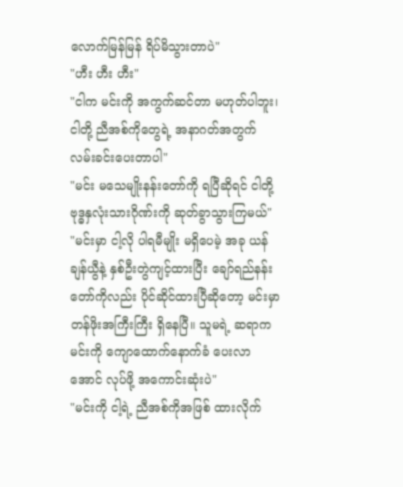လောက်မြန်မြန် ရိပ်မိသွားတာပဲ"
"ဟီး ဟီး ဟီး"
"ငါက မင်းကို အကွက်ဆင်တာ မဟုတ်ပါဘူး၊ ငါတို့ ညီအစ်ကိုတွေရဲ့ အနာဂတ်အတွက် လမ်းခင်းပေးတာပါ"
"မင်း မသေမျိုးနန်းတော်ကို ရပြီဆိုရင် ငါတို့ ဗုဒ္ဓနှလုံးသားဂိုဏ်းကို ဆုတ်ခွာသွားကြမယ်"
"မင်းမှာ ငါ့လို ပါရမီမျိုး မရှိပေမဲ့ အခု ယန်ချန်ယွီနဲ့ နှစ်ဦးတွဲကျင့်ထားပြီး ချော်ရည်နန်းတော်ကိုလည်း ပိုင်ဆိုင်ထားပြီဆိုတော့ မင်းမှာ တန်ဖိုးအကြီးကြီး ရှိနေပြီ။ သူမရဲ့ ဆရာက မင်းကို ကျောထောက်နောက်ခံ ပေးလာအောင် လုပ်ဖို့ အကောင်းဆုံးပဲ"
"မင်းကို ငါ့ရဲ့ ညီအစ်ကိုအဖြစ် ထားလိုက်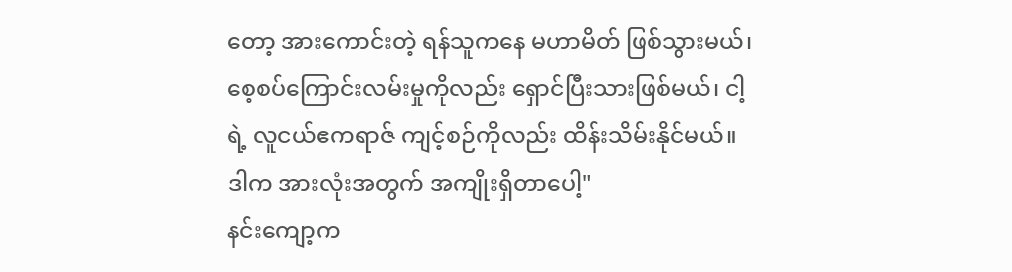တော့ အားကောင်းတဲ့ ရန်သူကနေ မဟာမိတ် ဖြစ်သွားမယ်၊ စေ့စပ်ကြောင်းလမ်းမှုကိုလည်း ရှောင်ပြီးသားဖြစ်မယ်၊ ငါ့ရဲ့ လူငယ်ဧကရာဇ် ကျင့်စဉ်ကိုလည်း ထိန်းသိမ်းနိုင်မယ်။ ဒါက အားလုံးအတွက် အကျိုးရှိတာပေါ့"
နင်းကျော့က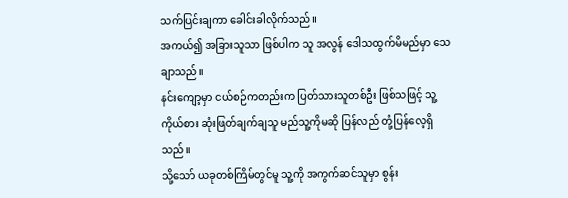သက်ပြင်းချကာ ခေါင်းခါလိုက်သည်။
အကယ်၍ အခြားသူသာ ဖြစ်ပါက သူ အလွန် ဒေါသထွက်မိမည်မှာ သေချာသည်။
နင်းကျော့မှာ ငယ်စဉ်ကတည်းက ပြတ်သားသူတစ်ဦး ဖြစ်သဖြင့် သူ့ကိုယ်စား ဆုံးဖြတ်ချက်ချသူ မည်သူ့ကိုမဆို ပြန်လည် တုံ့ပြန်လေ့ရှိသည်။
သို့သော် ယခုတစ်ကြိမ်တွင်မူ သူ့ကို အကွက်ဆင်သူမှာ စွန်း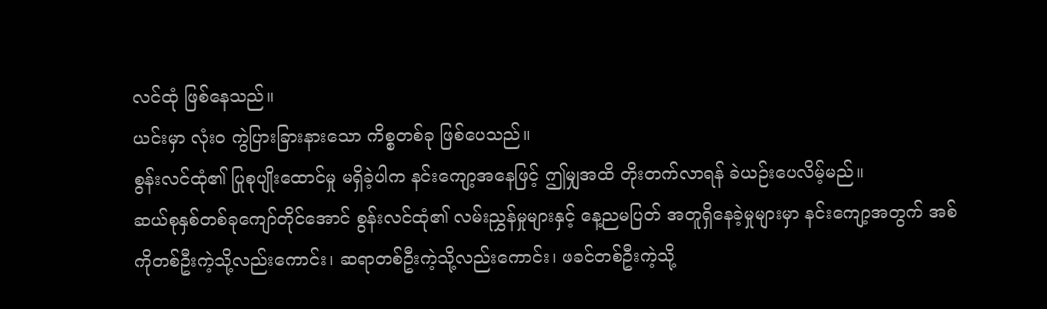လင်ထုံ ဖြစ်နေသည်။
ယင်းမှာ လုံးဝ ကွဲပြားခြားနားသော ကိစ္စတစ်ခု ဖြစ်ပေသည်။
စွန်းလင်ထုံ၏ ပြုစုပျိုးထောင်မှု မရှိခဲ့ပါက နင်းကျော့အနေဖြင့် ဤမျှအထိ တိုးတက်လာရန် ခဲယဉ်းပေလိမ့်မည်။
ဆယ်စုနှစ်တစ်ခုကျော်တိုင်အောင် စွန်းလင်ထုံ၏ လမ်းညွှန်မှုများနှင့် နေ့ညမပြတ် အတူရှိနေခဲ့မှုများမှာ နင်းကျော့အတွက် အစ်ကိုတစ်ဦးကဲ့သို့လည်းကောင်း၊ ဆရာတစ်ဦးကဲ့သို့လည်းကောင်း၊ ဖခင်တစ်ဦးကဲ့သို့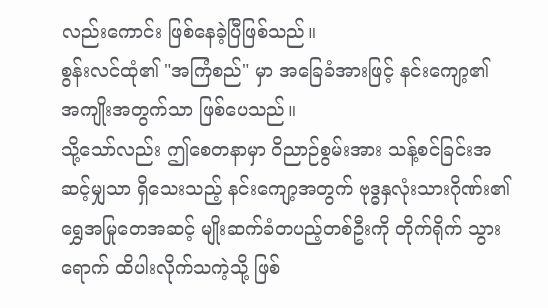လည်းကောင်း ဖြစ်နေခဲ့ပြီဖြစ်သည်။
စွန်းလင်ထုံ၏ "အကြံစည်" မှာ အခြေခံအားဖြင့် နင်းကျော့၏ အကျိုးအတွက်သာ ဖြစ်ပေသည်။
သို့သော်လည်း ဤစေတနာမှာ ဝိညာဉ်စွမ်းအား သန့်စင်ခြင်းအဆင့်မျှသာ ရှိသေးသည့် နင်းကျော့အတွက် ဗုဒ္ဓနှလုံးသားဂိုဏ်း၏ ရွှေအမြုတေအဆင့် မျိုးဆက်ခံတပည့်တစ်ဦးကို တိုက်ရိုက် သွားရောက် ထိပါးလိုက်သကဲ့သို့ ဖြစ်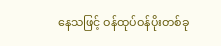နေသဖြင့် ဝန်ထုပ်ဝန်ပိုးတစ်ခု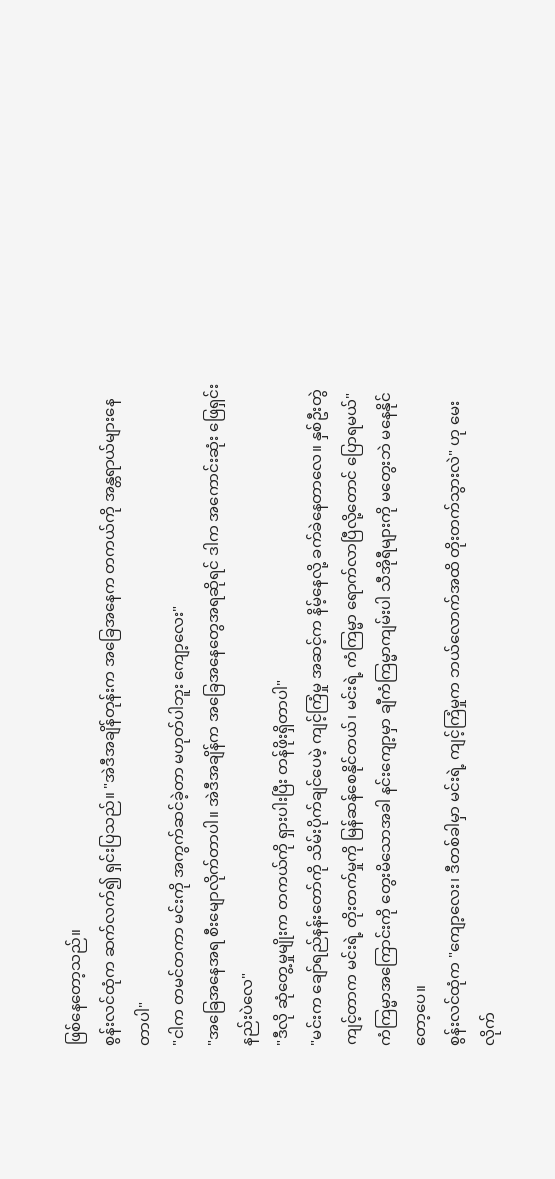ဖြစ်နေတော့သည်။
စွန်းလင်ထုံက ဆက်လက်၍ ရှင်းပြသည်။ "အဲဒီအချိန်တုန်းက အခြေအနေက တကယ်ကို အန္တရာယ်များနေတာပါ"
"ငါက တမင်တကာ မင်းကို အကွက်ဆင်ခဲ့တာ မဟုတ်ပါဘူး ကျော့လေး"
"အခြေအနေအရ စီးမျောလိုက်တာပါ။ အဲဒီအချိန်က အခြေအနေတွေအရဆိုရင် ဒါက အကောင်းဆုံး ဖြေရှင်းနည်းပဲလေ"
"ဒီလို ဆုံတွေ့မှုမျိုးက တကယ်ကို ရှားပါးပြီး တန်ဖိုးရှိတာပါ"
"မင်းက ချော်ရည်နန်းတော်ကို သိမ်းပိုက်ချင်ပေမဲ့ ကျင့်ကြံမှု အဆင့်က နိမ့်နေလို့ ခက်ခဲနေတာလေ။ နှစ်ဦးတွဲကျင့်တာက မင်းရဲ့ တိုးတက်မှုကို မြန်ဆန်စေနိုင်တယ်၊ မင်းရဲ့ ကံကြမ္မာ ရောက်လာပြီလို့တောင် ပြောရမယ်"
ကံကြမ္မာအကြောင်းကို တွေးမိသောအခါ နင်းကျော့မှာ ချီကံကြမ္မာကျမ်းပါ သီအိုရီများကို မတွေးဘဲ မနေနိုင်တော့ပေ။
စွန်းလင်ထုံက "ကျော့လေး၊ ဒီတစ်ခါမှာ မင်းရဲ့ ကျင့်ကြံမှုက ဘယ်လောက်အထိ တိုးတက်သွားလဲ" ဟု မေးလိုက်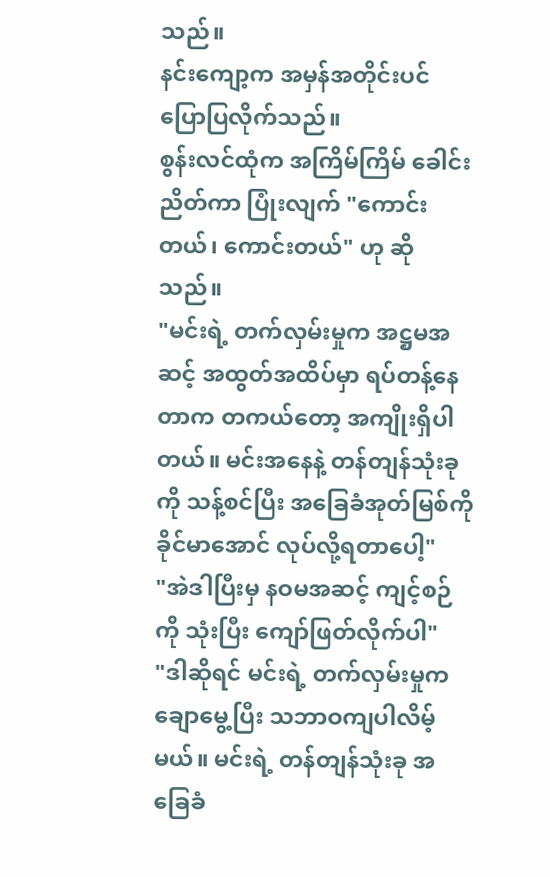သည်။
နင်းကျော့က အမှန်အတိုင်းပင် ပြောပြလိုက်သည်။
စွန်းလင်ထုံက အကြိမ်ကြိမ် ခေါင်းညိတ်ကာ ပြုံးလျက် "ကောင်းတယ်၊ ကောင်းတယ်" ဟု ဆိုသည်။
"မင်းရဲ့ တက်လှမ်းမှုက အဋ္ဌမအဆင့် အထွတ်အထိပ်မှာ ရပ်တန့်နေတာက တကယ်တော့ အကျိုးရှိပါတယ်။ မင်းအနေနဲ့ တန်တျန်သုံးခုကို သန့်စင်ပြီး အခြေခံအုတ်မြစ်ကို ခိုင်မာအောင် လုပ်လို့ရတာပေါ့"
"အဲဒါပြီးမှ နဝမအဆင့် ကျင့်စဉ်ကို သုံးပြီး ကျော်ဖြတ်လိုက်ပါ"
"ဒါဆိုရင် မင်းရဲ့ တက်လှမ်းမှုက ချောမွေ့ပြီး သဘာဝကျပါလိမ့်မယ်။ မင်းရဲ့ တန်တျန်သုံးခု အခြေခံ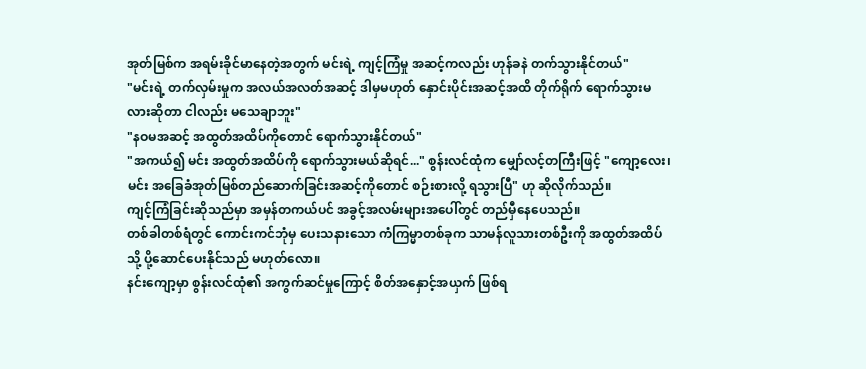အုတ်မြစ်က အရမ်းခိုင်မာနေတဲ့အတွက် မင်းရဲ့ ကျင့်ကြံမှု အဆင့်ကလည်း ဟုန်ခနဲ တက်သွားနိုင်တယ်"
"မင်းရဲ့ တက်လှမ်းမှုက အလယ်အလတ်အဆင့် ဒါမှမဟုတ် နှောင်းပိုင်းအဆင့်အထိ တိုက်ရိုက် ရောက်သွားမလားဆိုတာ ငါလည်း မသေချာဘူး"
"နဝမအဆင့် အထွတ်အထိပ်ကိုတောင် ရောက်သွားနိုင်တယ်"
"အကယ်၍ မင်း အထွတ်အထိပ်ကို ရောက်သွားမယ်ဆိုရင်..." စွန်းလင်ထုံက မျှော်လင့်တကြီးဖြင့် "ကျော့လေး၊ မင်း အခြေခံအုတ်မြစ်တည်ဆောက်ခြင်းအဆင့်ကိုတောင် စဉ်းစားလို့ ရသွားပြီ" ဟု ဆိုလိုက်သည်။
ကျင့်ကြံခြင်းဆိုသည်မှာ အမှန်တကယ်ပင် အခွင့်အလမ်းများအပေါ်တွင် တည်မှီနေပေသည်။
တစ်ခါတစ်ရံတွင် ကောင်းကင်ဘုံမှ ပေးသနားသော ကံကြမ္မာတစ်ခုက သာမန်လူသားတစ်ဦးကို အထွတ်အထိပ်သို့ ပို့ဆောင်ပေးနိုင်သည် မဟုတ်လော။
နင်းကျော့မှာ စွန်းလင်ထုံ၏ အကွက်ဆင်မှုကြောင့် စိတ်အနှောင့်အယှက် ဖြစ်ရ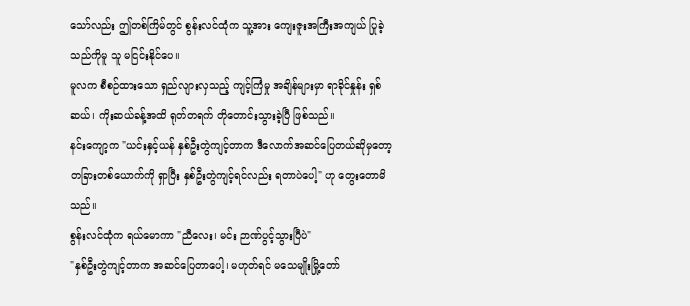သော်လည်း ဤတစ်ကြိမ်တွင် စွန်းလင်ထုံက သူ့အား ကျေးဇူးအကြီးအကျယ် ပြုခဲ့သည်ကိုမူ သူ မငြင်းနိုင်ပေ။
မူလက စီစဉ်ထားသော ရှည်လျားလှသည့် ကျင့်ကြံမှု အချိန်များမှာ ရာခိုင်နှုန်း ရှစ်ဆယ်၊ ကိုးဆယ်ခန့်အထိ ရုတ်တရက် တိုတောင်းသွားခဲ့ပြီ ဖြစ်သည်။
နင်းကျော့က "ယင်းနှင့်ယန် နှစ်ဦးတွဲကျင့်တာက ဒီလောက်အဆင်ပြေတယ်ဆိုမှတော့ တခြားတစ်ယောက်ကို ရှာပြီး နှစ်ဦးတွဲကျင့်ရင်လည်း ရတာပဲပေါ့" ဟု တွေးတောမိသည်။
စွန်းလင်ထုံက ရယ်မောကာ "ညီလေး၊ မင်း ဉာဏ်ပွင့်သွားပြီပဲ"
"နှစ်ဦးတွဲကျင့်တာက အဆင်ပြေတာပေါ့၊ မဟုတ်ရင် မသေမျိုးမြို့တော်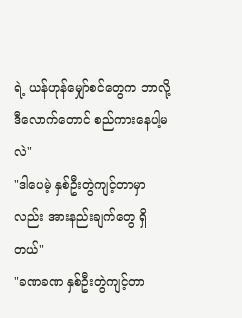ရဲ့ ယန်ဟုန်မျှော်စင်တွေက ဘာလို့ ဒီလောက်တောင် စည်ကားနေပါ့မလဲ"
"ဒါပေမဲ့ နှစ်ဦးတွဲကျင့်တာမှာလည်း အားနည်းချက်တွေ ရှိတယ်"
"ခဏခဏ နှစ်ဦးတွဲကျင့်တာ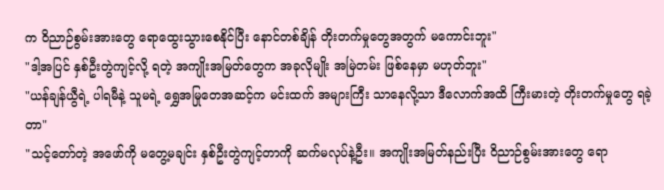က ဝိညာဉ်စွမ်းအားတွေ ရောထွေးသွားစေနိုင်ပြီး နောင်တစ်ချိန် တိုးတက်မှုတွေအတွက် မကောင်းဘူး"
"ဒါ့အပြင် နှစ်ဦးတွဲကျင့်လို့ ရတဲ့ အကျိုးအမြတ်တွေက အခုလိုမျိုး အမြဲတမ်း ဖြစ်နေမှာ မဟုတ်ဘူး"
"ယန်ချန်ယွီရဲ့ ပါရမီနဲ့ သူမရဲ့ ရွှေအမြုတေအဆင့်က မင်းထက် အများကြီး သာနေလို့သာ ဒီလောက်အထိ ကြီးမားတဲ့ တိုးတက်မှုတွေ ရခဲ့တာ"
"သင့်တော်တဲ့ အဖော်ကို မတွေ့မချင်း နှစ်ဦးတွဲကျင့်တာကို ဆက်မလုပ်နဲ့ဦး။ အကျိုးအမြတ်နည်းပြီး ဝိညာဉ်စွမ်းအားတွေ ရော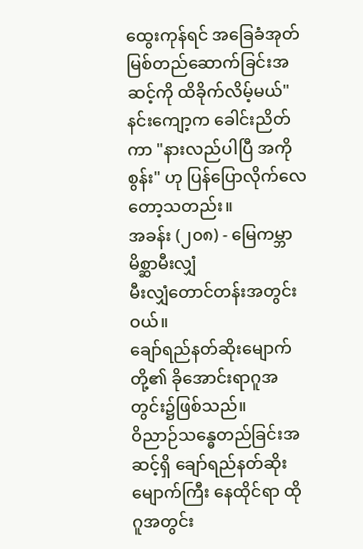ထွေးကုန်ရင် အခြေခံအုတ်မြစ်တည်ဆောက်ခြင်းအဆင့်ကို ထိခိုက်လိမ့်မယ်"
နင်းကျော့က ခေါင်းညိတ်ကာ "နားလည်ပါပြီ အကိုစွန်း" ဟု ပြန်ပြောလိုက်လေတော့သတည်း။
အခန်း (၂၀၈) - မြေကမ္ဘာမိစ္ဆာမီးလျှံ
မီးလျှံတောင်တန်းအတွင်းဝယ်။
ချော်ရည်နတ်ဆိုးမျောက်တို့၏ ခိုအောင်းရာဂူအတွင်း၌ဖြစ်သည်။
ဝိညာဉ်သန္ဓေတည်ခြင်းအဆင့်ရှိ ချော်ရည်နတ်ဆိုးမျောက်ကြီး နေထိုင်ရာ ထိုဂူအတွင်း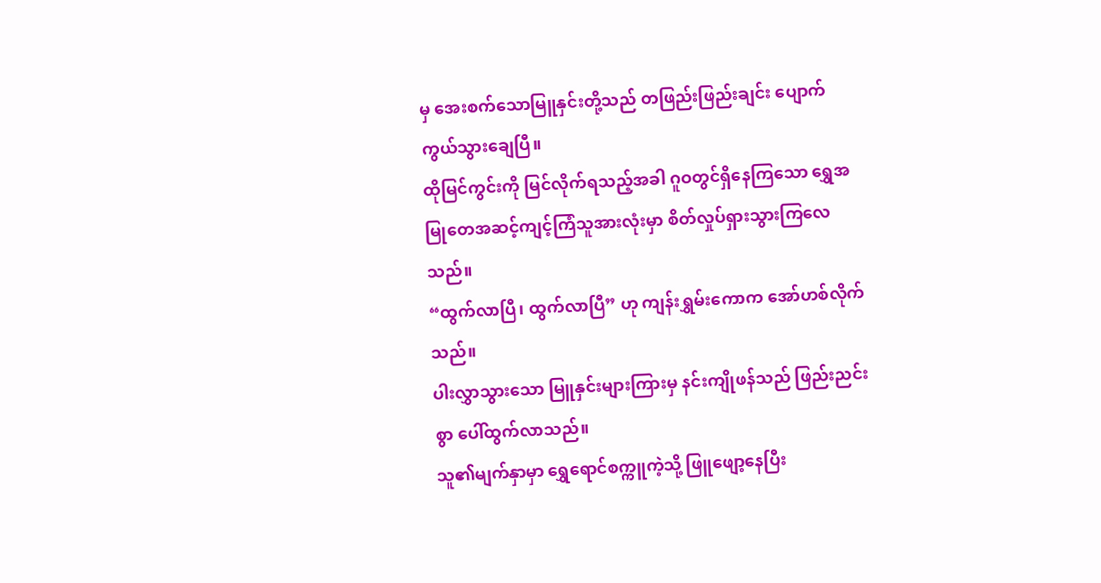မှ အေးစက်သောမြူနှင်းတို့သည် တဖြည်းဖြည်းချင်း ပျောက်ကွယ်သွားချေပြီ။
ထိုမြင်ကွင်းကို မြင်လိုက်ရသည့်အခါ ဂူဝတွင်ရှိနေကြသော ရွှေအမြုတေအဆင့်ကျင့်ကြံသူအားလုံးမှာ စိတ်လှုပ်ရှားသွားကြလေသည်။
“ထွက်လာပြီ၊ ထွက်လာပြီ” ဟု ကျန်းရွှမ်းကောက အော်ဟစ်လိုက်သည်။
ပါးလွှာသွားသော မြူနှင်းများကြားမှ နင်းကျိုဖန်သည် ဖြည်းညင်းစွာ ပေါ်ထွက်လာသည်။
သူ၏မျက်နှာမှာ ရွှေရောင်စက္ကူကဲ့သို့ ဖြူဖျော့နေပြီး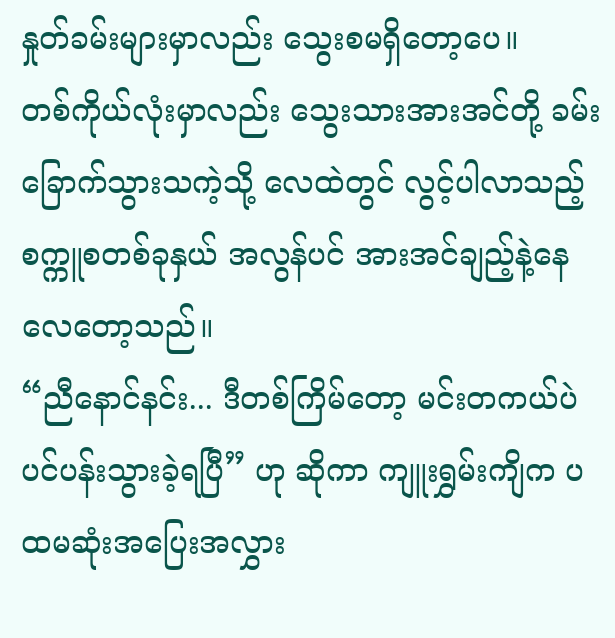နှုတ်ခမ်းများမှာလည်း သွေးစမရှိတော့ပေ။
တစ်ကိုယ်လုံးမှာလည်း သွေးသားအားအင်တို့ ခမ်းခြောက်သွားသကဲ့သို့ လေထဲတွင် လွင့်ပါလာသည့် စက္ကူစတစ်ခုနှယ် အလွန်ပင် အားအင်ချည့်နဲ့နေလေတော့သည်။
“ညီနောင်နင်း... ဒီတစ်ကြိမ်တော့ မင်းတကယ်ပဲ ပင်ပန်းသွားခဲ့ရပြီ” ဟု ဆိုကာ ကျူးရွှမ်းကျိက ပထမဆုံးအပြေးအလွှား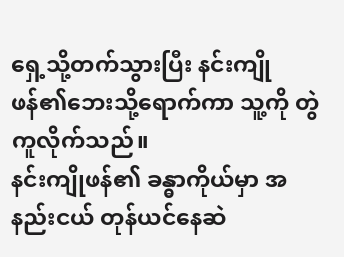ရှေ့သို့တက်သွားပြီး နင်းကျိုဖန်၏ဘေးသို့ရောက်ကာ သူ့ကို တွဲကူလိုက်သည်။
နင်းကျိုဖန်၏ ခန္ဓာကိုယ်မှာ အနည်းငယ် တုန်ယင်နေဆဲ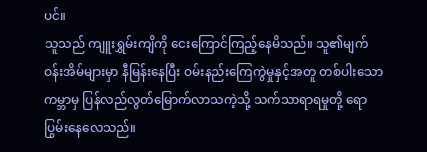ပင်။
သူသည် ကျူးရွှမ်းကျိကို ငေးကြောင်ကြည့်နေမိသည်။ သူ၏မျက်ဝန်းအိမ်များမှာ နီမြန်းနေပြီး ဝမ်းနည်းကြေကွဲမှုနှင့်အတူ တစ်ပါးသောကမ္ဘာမှ ပြန်လည်လွတ်မြောက်လာသကဲ့သို့ သက်သာရာရမှုတို့ ရောပြွမ်းနေလေသည်။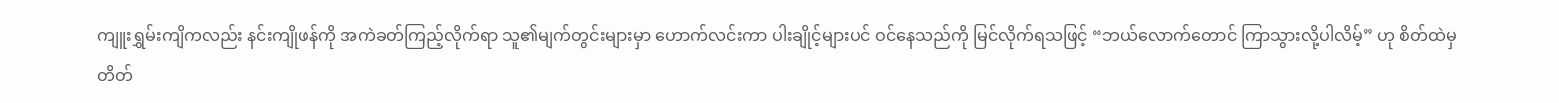ကျူးရွှမ်းကျိကလည်း နင်းကျိုဖန်ကို အကဲခတ်ကြည့်လိုက်ရာ သူ၏မျက်တွင်းများမှာ ဟောက်လင်းကာ ပါးချိုင့်များပင် ဝင်နေသည်ကို မြင်လိုက်ရသဖြင့် “ဘယ်လောက်တောင် ကြာသွားလို့ပါလိမ့်” ဟု စိတ်ထဲမှ တိတ်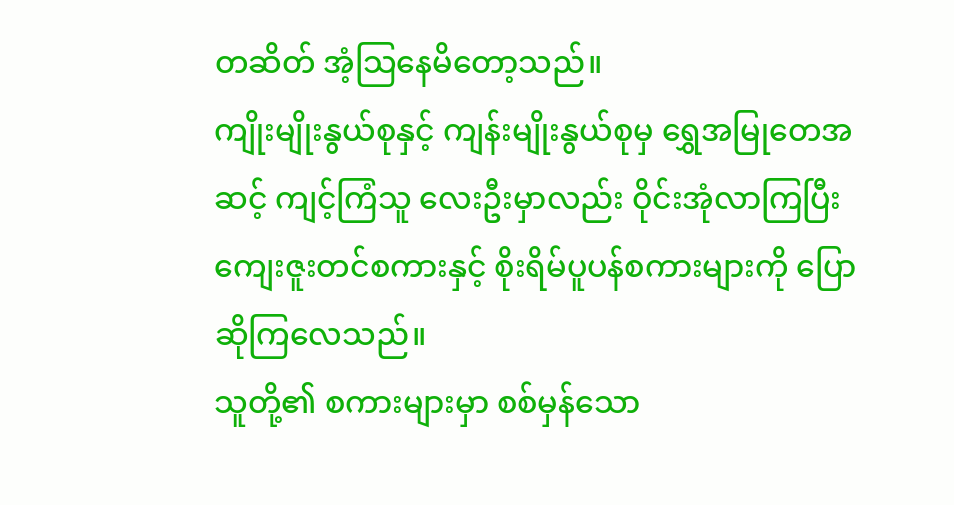တဆိတ် အံ့သြနေမိတော့သည်။
ကျိုးမျိုးနွယ်စုနှင့် ကျန်းမျိုးနွယ်စုမှ ရွှေအမြုတေအဆင့် ကျင့်ကြံသူ လေးဦးမှာလည်း ဝိုင်းအုံလာကြပြီး ကျေးဇူးတင်စကားနှင့် စိုးရိမ်ပူပန်စကားများကို ပြောဆိုကြလေသည်။
သူတို့၏ စကားများမှာ စစ်မှန်သော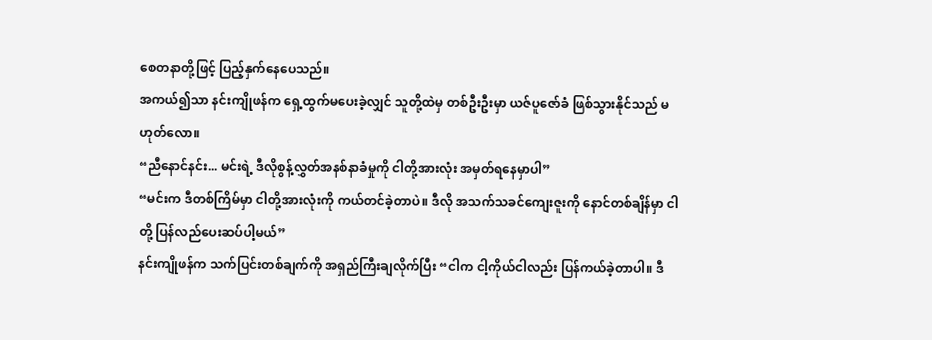စေတနာတို့ဖြင့် ပြည့်နှက်နေပေသည်။
အကယ်၍သာ နင်းကျိုဖန်က ရှေ့ထွက်မပေးခဲ့လျှင် သူတို့ထဲမှ တစ်ဦးဦးမှာ ယဇ်ပူဇော်ခံ ဖြစ်သွားနိုင်သည် မဟုတ်လော။
“ညီနောင်နင်း... မင်းရဲ့ ဒီလိုစွန့်လွှတ်အနစ်နာခံမှုကို ငါတို့အားလုံး အမှတ်ရနေမှာပါ”
“မင်းက ဒီတစ်ကြိမ်မှာ ငါတို့အားလုံးကို ကယ်တင်ခဲ့တာပဲ။ ဒီလို အသက်သခင်ကျေးဇူးကို နောင်တစ်ချိန်မှာ ငါတို့ ပြန်လည်ပေးဆပ်ပါ့မယ်”
နင်းကျိုဖန်က သက်ပြင်းတစ်ချက်ကို အရှည်ကြီးချလိုက်ပြီး “ငါက ငါ့ကိုယ်ငါလည်း ပြန်ကယ်ခဲ့တာပါ။ ဒီ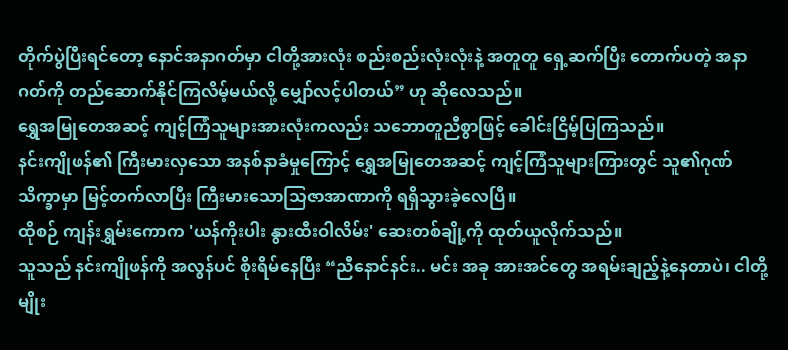တိုက်ပွဲပြီးရင်တော့ နောင်အနာဂတ်မှာ ငါတို့အားလုံး စည်းစည်းလုံးလုံးနဲ့ အတူတူ ရှေ့ဆက်ပြီး တောက်ပတဲ့ အနာဂတ်ကို တည်ဆောက်နိုင်ကြလိမ့်မယ်လို့ မျှော်လင့်ပါတယ်” ဟု ဆိုလေသည်။
ရွှေအမြုတေအဆင့် ကျင့်ကြံသူများအားလုံးကလည်း သဘောတူညီစွာဖြင့် ခေါင်းငြိမ့်ပြကြသည်။
နင်းကျိုဖန်၏ ကြီးမားလှသော အနစ်နာခံမှုကြောင့် ရွှေအမြုတေအဆင့် ကျင့်ကြံသူများကြားတွင် သူ၏ဂုဏ်သိက္ခာမှာ မြင့်တက်လာပြီး ကြီးမားသောသြဇာအာဏာကို ရရှိသွားခဲ့လေပြီ။
ထိုစဉ် ကျန်းရွှမ်းကောက 'ယန်ကိုးပါး နွားထီးဝါလိမ်း' ဆေးတစ်ချို့ကို ထုတ်ယူလိုက်သည်။
သူသည် နင်းကျိုဖန်ကို အလွန်ပင် စိုးရိမ်နေပြီး “ညီနောင်နင်း.. မင်း အခု အားအင်တွေ အရမ်းချည့်နဲ့နေတာပဲ၊ ငါတို့မျိုး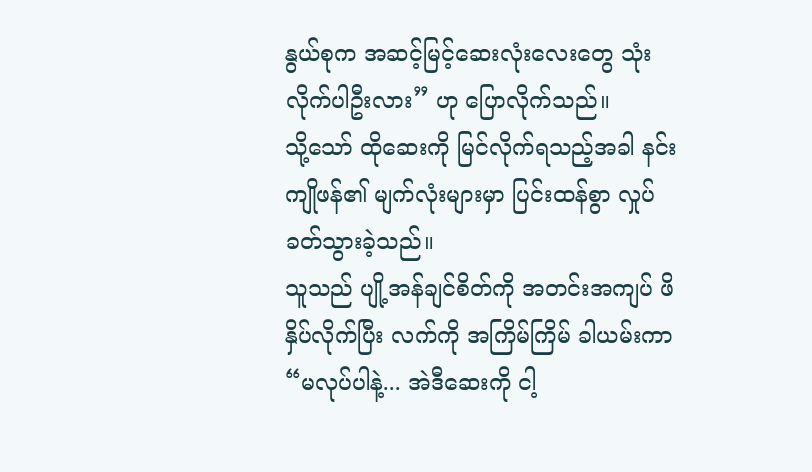နွယ်စုက အဆင့်မြင့်ဆေးလုံးလေးတွေ သုံးလိုက်ပါဦးလား” ဟု ပြောလိုက်သည်။
သို့သော် ထိုဆေးကို မြင်လိုက်ရသည့်အခါ နင်းကျိုဖန်၏ မျက်လုံးများမှာ ပြင်းထန်စွာ လှုပ်ခတ်သွားခဲ့သည်။
သူသည် ပျို့အန်ချင်စိတ်ကို အတင်းအကျပ် ဖိနှိပ်လိုက်ပြီး လက်ကို အကြိမ်ကြိမ် ခါယမ်းကာ “မလုပ်ပါနဲ့... အဲဒီဆေးကို ငါ့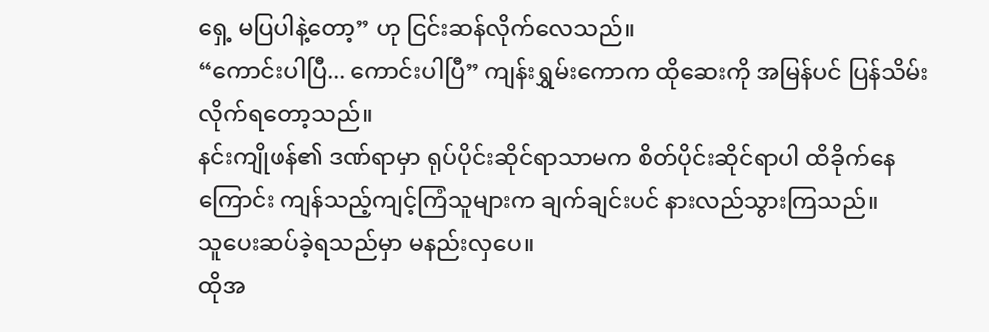ရှေ့ မပြပါနဲ့တော့” ဟု ငြင်းဆန်လိုက်လေသည်။
“ကောင်းပါပြီ... ကောင်းပါပြီ” ကျန်းရွှမ်းကောက ထိုဆေးကို အမြန်ပင် ပြန်သိမ်းလိုက်ရတော့သည်။
နင်းကျိုဖန်၏ ဒဏ်ရာမှာ ရုပ်ပိုင်းဆိုင်ရာသာမက စိတ်ပိုင်းဆိုင်ရာပါ ထိခိုက်နေကြောင်း ကျန်သည့်ကျင့်ကြံသူများက ချက်ချင်းပင် နားလည်သွားကြသည်။
သူပေးဆပ်ခဲ့ရသည်မှာ မနည်းလှပေ။
ထိုအ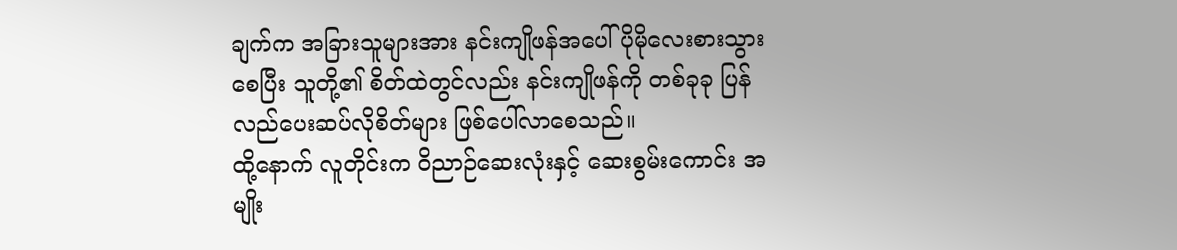ချက်က အခြားသူများအား နင်းကျိုဖန်အပေါ် ပိုမိုလေးစားသွားစေပြီး သူတို့၏ စိတ်ထဲတွင်လည်း နင်းကျိုဖန်ကို တစ်ခုခု ပြန်လည်ပေးဆပ်လိုစိတ်များ ဖြစ်ပေါ်လာစေသည်။
ထို့နောက် လူတိုင်းက ဝိညာဉ်ဆေးလုံးနှင့် ဆေးစွမ်းကောင်း အမျိုး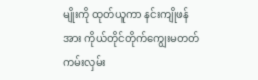မျိုးကို ထုတ်ယူကာ နင်းကျိုဖန်အား ကိုယ်တိုင်တိုက်ကျွေးမတတ် ကမ်းလှမ်း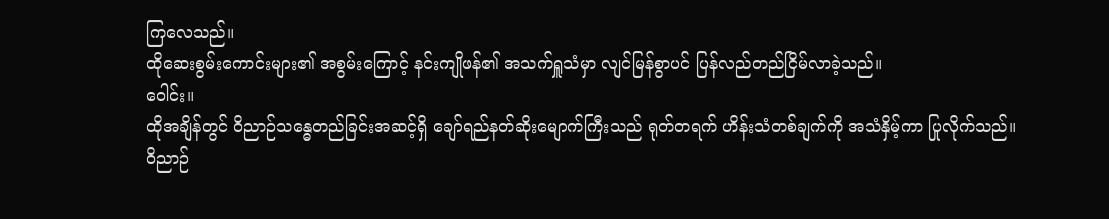ကြလေသည်။
ထိုဆေးစွမ်းကောင်းများ၏ အစွမ်းကြောင့် နင်းကျိုဖန်၏ အသက်ရှူသံမှာ လျင်မြန်စွာပင် ပြန်လည်တည်ငြိမ်လာခဲ့သည်။
ဝေါင်း။
ထိုအချိန်တွင် ဝိညာဉ်သန္ဓေတည်ခြင်းအဆင့်ရှိ ချော်ရည်နတ်ဆိုးမျောက်ကြီးသည် ရုတ်တရက် ဟိန်းသံတစ်ချက်ကို အသံနှိမ့်ကာ ပြုလိုက်သည်။
ဝိညာဉ်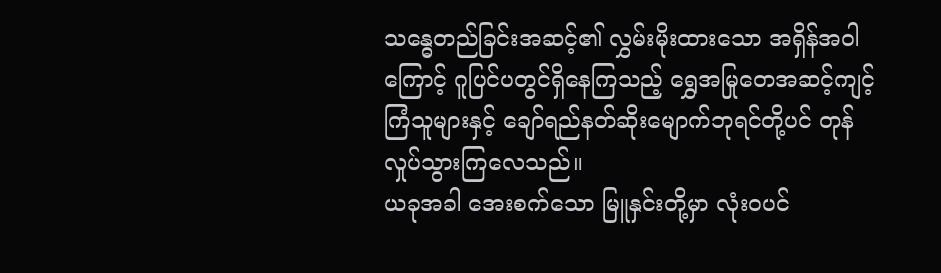သန္ဓေတည်ခြင်းအဆင့်၏ လွှမ်းမိုးထားသော အရှိန်အဝါကြောင့် ဂူပြင်ပတွင်ရှိနေကြသည့် ရွှေအမြုတေအဆင့်ကျင့်ကြံသူများနှင့် ချော်ရည်နတ်ဆိုးမျောက်ဘုရင်တို့ပင် တုန်လှုပ်သွားကြလေသည်။
ယခုအခါ အေးစက်သော မြူနှင်းတို့မှာ လုံးဝပင်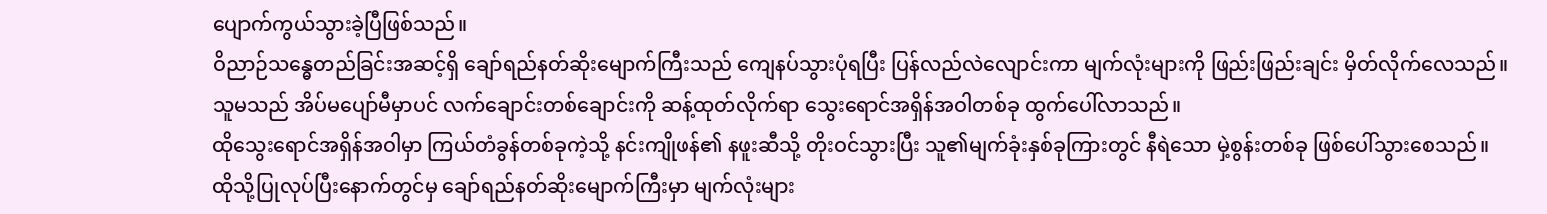ပျောက်ကွယ်သွားခဲ့ပြီဖြစ်သည်။
ဝိညာဉ်သန္ဓေတည်ခြင်းအဆင့်ရှိ ချော်ရည်နတ်ဆိုးမျောက်ကြီးသည် ကျေနပ်သွားပုံရပြီး ပြန်လည်လဲလျောင်းကာ မျက်လုံးများကို ဖြည်းဖြည်းချင်း မှိတ်လိုက်လေသည်။
သူမသည် အိပ်မပျော်မီမှာပင် လက်ချောင်းတစ်ချောင်းကို ဆန့်ထုတ်လိုက်ရာ သွေးရောင်အရှိန်အဝါတစ်ခု ထွက်ပေါ်လာသည်။
ထိုသွေးရောင်အရှိန်အဝါမှာ ကြယ်တံခွန်တစ်ခုကဲ့သို့ နင်းကျိုဖန်၏ နဖူးဆီသို့ တိုးဝင်သွားပြီး သူ၏မျက်ခုံးနှစ်ခုကြားတွင် နီရဲသော မှဲ့စွန်းတစ်ခု ဖြစ်ပေါ်သွားစေသည်။
ထိုသို့ပြုလုပ်ပြီးနောက်တွင်မှ ချော်ရည်နတ်ဆိုးမျောက်ကြီးမှာ မျက်လုံးများ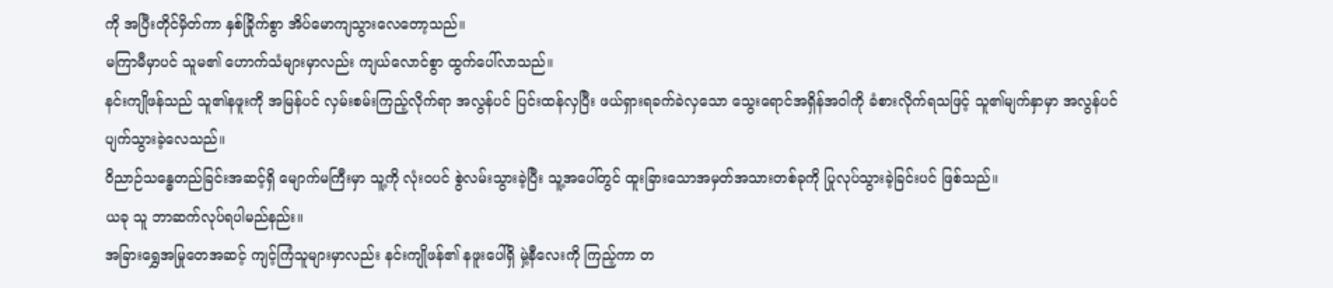ကို အပြီးတိုင်မှိတ်ကာ နှစ်ခြိုက်စွာ အိပ်မောကျသွားလေတော့သည်။
မကြာမီမှာပင် သူမ၏ ဟောက်သံများမှာလည်း ကျယ်လောင်စွာ ထွက်ပေါ်လာသည်။
နင်းကျိုဖန်သည် သူ၏နဖူးကို အမြန်ပင် လှမ်းစမ်းကြည့်လိုက်ရာ အလွန်ပင် ပြင်းထန်လှပြီး ဖယ်ရှားရခက်ခဲလှသော သွေးရောင်အရှိန်အဝါကို ခံစားလိုက်ရသဖြင့် သူ၏မျက်နှာမှာ အလွန်ပင် ပျက်သွားခဲ့လေသည်။
ဝိညာဉ်သန္ဓေတည်ခြင်းအဆင့်ရှိ မျောက်မကြီးမှာ သူ့ကို လုံးဝပင် စွဲလမ်းသွားခဲ့ပြီး သူ့အပေါ်တွင် ထူးခြားသောအမှတ်အသားတစ်ခုကို ပြုလုပ်သွားခဲ့ခြင်းပင် ဖြစ်သည်။
ယခု သူ ဘာဆက်လုပ်ရပါမည်နည်း။
အခြားရွှေအမြုတေအဆင့် ကျင့်ကြံသူများမှာလည်း နင်းကျိုဖန်၏ နဖူးပေါ်ရှိ မှဲ့နီလေးကို ကြည့်ကာ တ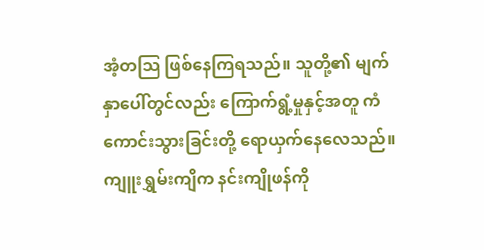အံ့တသြ ဖြစ်နေကြရသည်။ သူတို့၏ မျက်နှာပေါ်တွင်လည်း ကြောက်ရွံ့မှုနှင့်အတူ ကံကောင်းသွားခြင်းတို့ ရောယှက်နေလေသည်။
ကျူးရွှမ်းကျိက နင်းကျိုဖန်ကို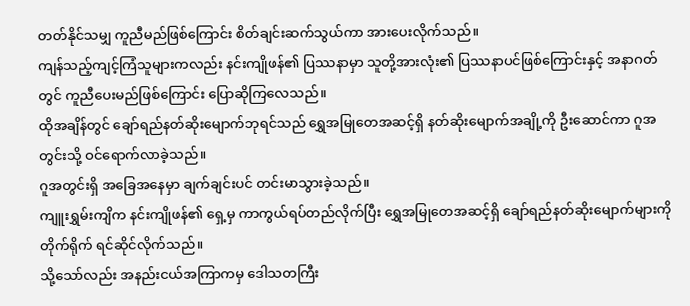တတ်နိုင်သမျှ ကူညီမည်ဖြစ်ကြောင်း စိတ်ချင်းဆက်သွယ်ကာ အားပေးလိုက်သည်။
ကျန်သည့်ကျင့်ကြံသူများကလည်း နင်းကျိုဖန်၏ ပြဿနာမှာ သူတို့အားလုံး၏ ပြဿနာပင်ဖြစ်ကြောင်းနှင့် အနာဂတ်တွင် ကူညီပေးမည်ဖြစ်ကြောင်း ပြောဆိုကြလေသည်။
ထိုအချိန်တွင် ချော်ရည်နတ်ဆိုးမျောက်ဘုရင်သည် ရွှေအမြုတေအဆင့်ရှိ နတ်ဆိုးမျောက်အချို့ကို ဦးဆောင်ကာ ဂူအတွင်းသို့ ဝင်ရောက်လာခဲ့သည်။
ဂူအတွင်းရှိ အခြေအနေမှာ ချက်ချင်းပင် တင်းမာသွားခဲ့သည်။
ကျူးရွှမ်းကျိက နင်းကျိုဖန်၏ ရှေ့မှ ကာကွယ်ရပ်တည်လိုက်ပြီး ရွှေအမြုတေအဆင့်ရှိ ချော်ရည်နတ်ဆိုးမျောက်များကို တိုက်ရိုက် ရင်ဆိုင်လိုက်သည်။
သို့သော်လည်း အနည်းငယ်အကြာကမှ ဒေါသတကြီး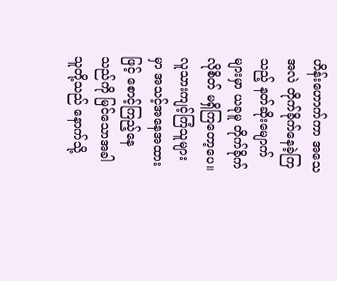ဟိန်းဟောက်ကာ အသေအလဲ တိုက်ခိုက်နေခဲ့ကြသည့် နတ်ဆိုးမျောက်များမှာ ယခုမူ တိုက်ခိုက်လိုစိတ် မရှိကြတော့ပေ။
လူသားကျင့်ကြံသူများမှာ အသင့်အနေအထားဖြင့် စောင့်ကြည့်နေသည်ကို မြင်သောအခါ သူတို့သည် နောက်သို့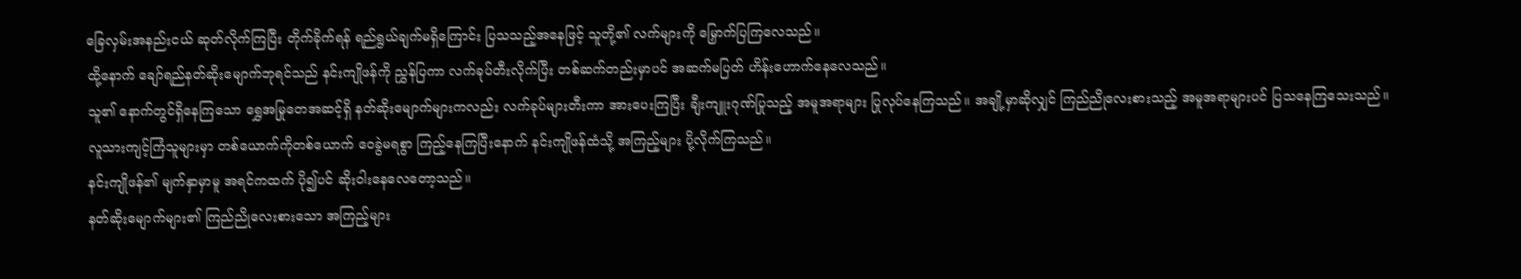ခြေလှမ်းအနည်းငယ် ဆုတ်လိုက်ကြပြီး တိုက်ခိုက်ရန် ရည်ရွယ်ချက်မရှိကြောင်း ပြသသည့်အနေဖြင့် သူတို့၏ လက်များကို မြှောက်ပြကြလေသည်။
ထို့နောက် ချော်ရည်နတ်ဆိုးမျောက်ဘုရင်သည် နင်းကျိုဖန်ကို ညွှန်ပြကာ လက်ခုပ်တီးလိုက်ပြီး တစ်ဆက်တည်းမှာပင် အဆက်မပြတ် ဟိန်းဟောက်နေလေသည်။
သူ၏ နောက်တွင်ရှိနေကြသော ရွှေအမြုတေအဆင့်ရှိ နတ်ဆိုးမျောက်များကလည်း လက်ခုပ်များတီးကာ အားပေးကြပြီး ချီးကျူးဂုဏ်ပြုသည့် အမူအရာများ ပြုလုပ်နေကြသည်။ အချို့မှာဆိုလျှင် ကြည်ညိုလေးစားသည့် အမူအရာများပင် ပြသနေကြသေးသည်။
လူသားကျင့်ကြံသူများမှာ တစ်ယောက်ကိုတစ်ယောက် ဝေခွဲမရစွာ ကြည့်နေကြပြီးနောက် နင်းကျိုဖန်ထံသို့ အကြည့်များ ပို့လိုက်ကြသည်။
နင်းကျိုဖန်၏ မျက်နှာမှာမူ အရင်ကထက် ပို၍ပင် ဆိုးဝါးနေလေတော့သည်။
နတ်ဆိုးမျောက်များ၏ ကြည်ညိုလေးစားသော အကြည့်များ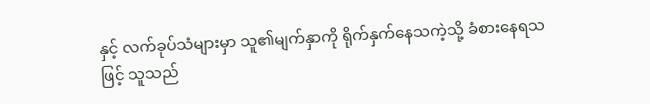နှင့် လက်ခုပ်သံများမှာ သူ၏မျက်နှာကို ရိုက်နှက်နေသကဲ့သို့ ခံစားနေရသဖြင့် သူသည်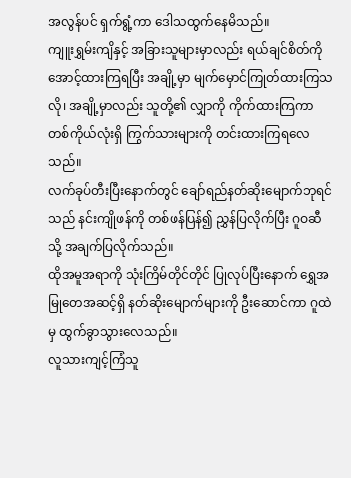အလွန်ပင် ရှက်ရွံ့ကာ ဒေါသထွက်နေမိသည်။
ကျူးရွှမ်းကျိနှင့် အခြားသူများမှာလည်း ရယ်ချင်စိတ်ကို အောင့်ထားကြရပြီး အချို့မှာ မျက်မှောင်ကြုတ်ထားကြသလို၊ အချို့မှာလည်း သူတို့၏ လျှာကို ကိုက်ထားကြကာ တစ်ကိုယ်လုံးရှိ ကြွက်သားများကို တင်းထားကြရလေသည်။
လက်ခုပ်တီးပြီးနောက်တွင် ချော်ရည်နတ်ဆိုးမျောက်ဘုရင်သည် နင်းကျိုဖန်ကို တစ်ဖန်ပြန်၍ ညွှန်ပြလိုက်ပြီး ဂူဝဆီသို့ အချက်ပြလိုက်သည်။
ထိုအမူအရာကို သုံးကြိမ်တိုင်တိုင် ပြုလုပ်ပြီးနောက် ရွှေအမြုတေအဆင့်ရှိ နတ်ဆိုးမျောက်များကို ဦးဆောင်ကာ ဂူထဲမှ ထွက်ခွာသွားလေသည်။
လူသားကျင့်ကြံသူ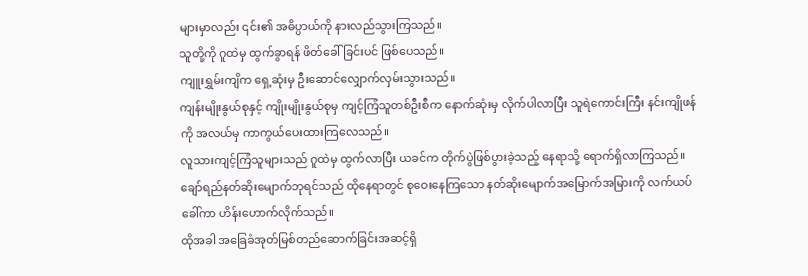များမှာလည်း ၎င်း၏ အဓိပ္ပာယ်ကို နားလည်သွားကြသည်။
သူတို့ကို ဂူထဲမှ ထွက်ခွာရန် ဖိတ်ခေါ်ခြင်းပင် ဖြစ်ပေသည်။
ကျူးရွှမ်းကျိက ရှေ့ဆုံးမှ ဦးဆောင်လျှောက်လှမ်းသွားသည်။
ကျန်းမျိုးနွယ်စုနှင့် ကျိုးမျိုးနွယ်စုမှ ကျင့်ကြံသူတစ်ဦးစီက နောက်ဆုံးမှ လိုက်ပါလာပြီး သူရဲကောင်းကြီး နင်းကျိုဖန်ကို အလယ်မှ ကာကွယ်ပေးထားကြလေသည်။
လူသားကျင့်ကြံသူများသည် ဂူထဲမှ ထွက်လာပြီး ယခင်က တိုက်ပွဲဖြစ်ပွားခဲ့သည့် နေရာသို့ ရောက်ရှိလာကြသည်။
ချော်ရည်နတ်ဆိုးမျောက်ဘုရင်သည် ထိုနေရာတွင် စုဝေးနေကြသော နတ်ဆိုးမျောက်အမြောက်အမြားကို လက်ယပ်ခေါ်ကာ ဟိန်းဟောက်လိုက်သည်။
ထိုအခါ အခြေခံအုတ်မြစ်တည်ဆောက်ခြင်းအဆင့်ရှိ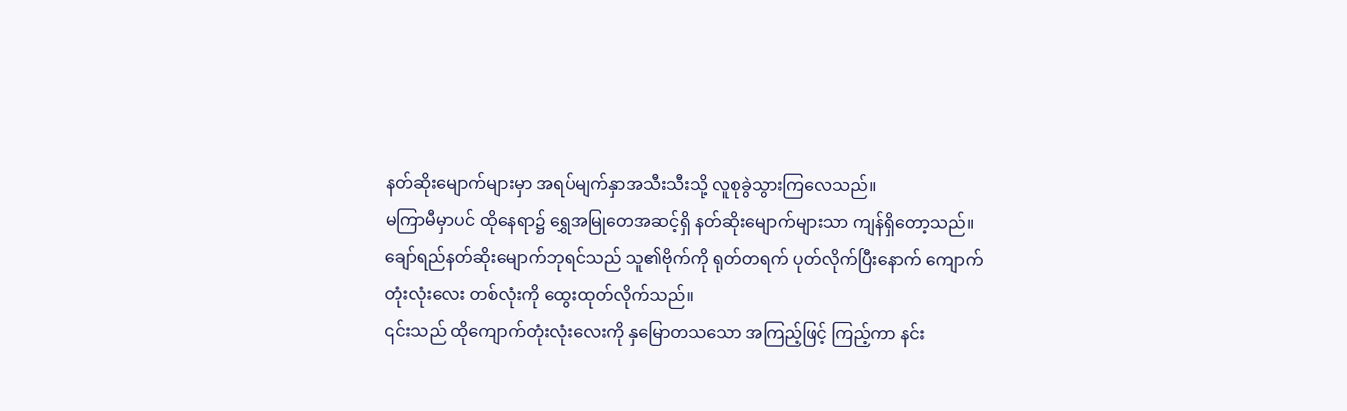နတ်ဆိုးမျောက်များမှာ အရပ်မျက်နှာအသီးသီးသို့ လူစုခွဲသွားကြလေသည်။
မကြာမီမှာပင် ထိုနေရာ၌ ရွှေအမြုတေအဆင့်ရှိ နတ်ဆိုးမျောက်များသာ ကျန်ရှိတော့သည်။
ချော်ရည်နတ်ဆိုးမျောက်ဘုရင်သည် သူ၏ဗိုက်ကို ရုတ်တရက် ပုတ်လိုက်ပြီးနောက် ကျောက်တုံးလုံးလေး တစ်လုံးကို ထွေးထုတ်လိုက်သည်။
၎င်းသည် ထိုကျောက်တုံးလုံးလေးကို နှမြောတသသော အကြည့်ဖြင့် ကြည့်ကာ နင်း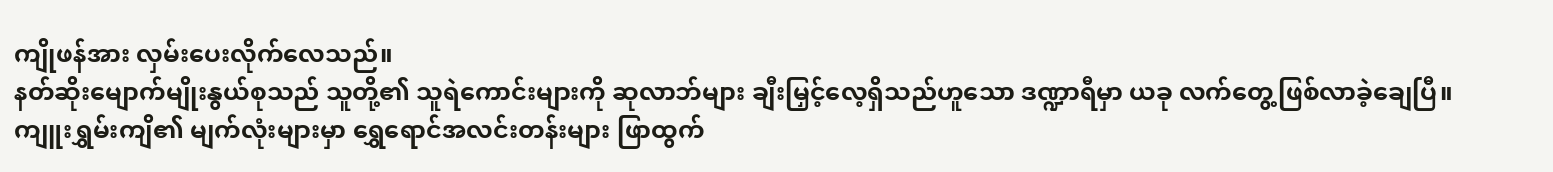ကျိုဖန်အား လှမ်းပေးလိုက်လေသည်။
နတ်ဆိုးမျောက်မျိုးနွယ်စုသည် သူတို့၏ သူရဲကောင်းများကို ဆုလာဘ်များ ချီးမြှင့်လေ့ရှိသည်ဟူသော ဒဏ္ဍာရီမှာ ယခု လက်တွေ့ဖြစ်လာခဲ့ချေပြီ။
ကျူးရွှမ်းကျိ၏ မျက်လုံးများမှာ ရွှေရောင်အလင်းတန်းများ ဖြာထွက်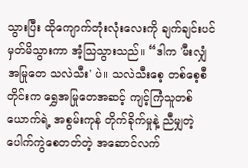သွားပြီး ထိုကျောက်တုံးလုံးလေးကို ချက်ချင်းပင် မှတ်မိသွားကာ အံ့သြသွားသည်။ “ဒါက 'မီးလျှံအမြုတေ သလဲသီး' ပဲ။ သလဲသီးစေ့ တစ်စေ့စီတိုင်းက ရွှေအမြုတေအဆင့် ကျင့်ကြံသူတစ်ယောက်ရဲ့ အစွမ်းကုန် တိုက်ခိုက်မှုနဲ့ ညီမျှတဲ့ ပေါက်ကွဲစေတတ်တဲ့ အဆောင်လက်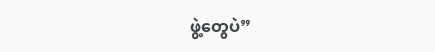ဖွဲ့တွေပဲ”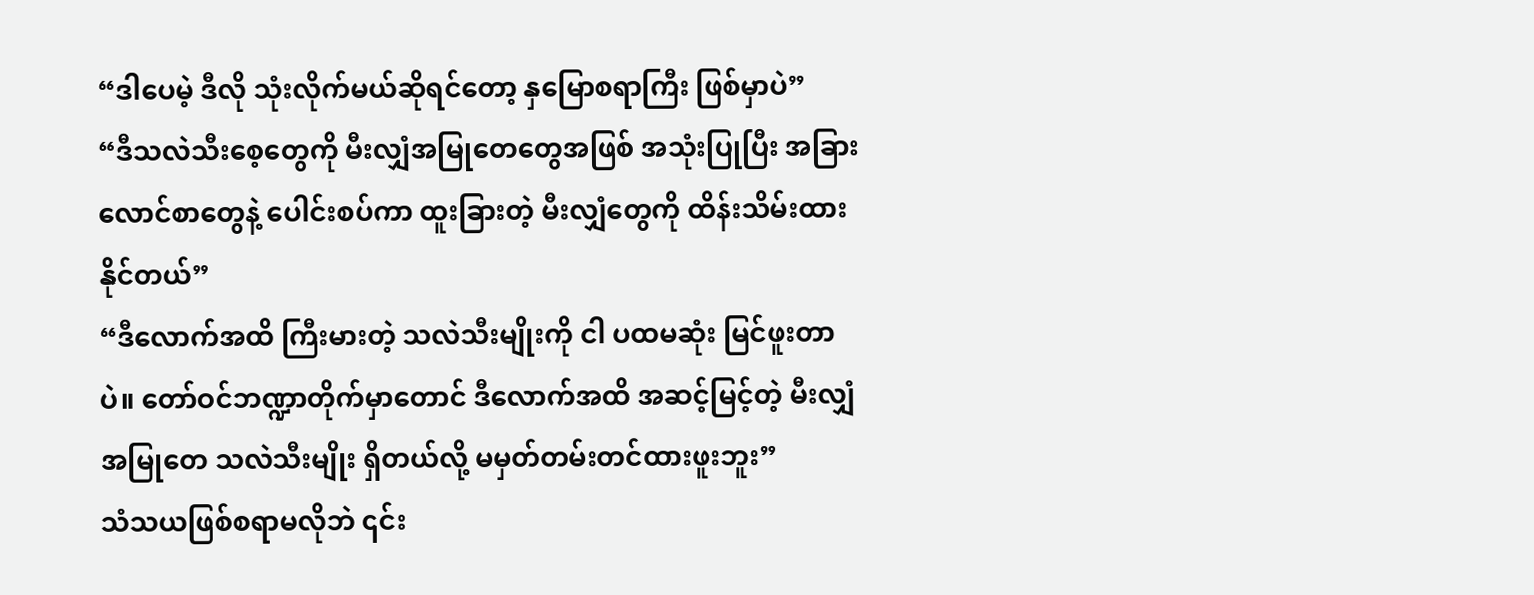“ဒါပေမဲ့ ဒီလို သုံးလိုက်မယ်ဆိုရင်တော့ နှမြောစရာကြီး ဖြစ်မှာပဲ”
“ဒီသလဲသီးစေ့တွေကို မီးလျှံအမြုတေတွေအဖြစ် အသုံးပြုပြီး အခြားလောင်စာတွေနဲ့ ပေါင်းစပ်ကာ ထူးခြားတဲ့ မီးလျှံတွေကို ထိန်းသိမ်းထားနိုင်တယ်”
“ဒီလောက်အထိ ကြီးမားတဲ့ သလဲသီးမျိုးကို ငါ ပထမဆုံး မြင်ဖူးတာပဲ။ တော်ဝင်ဘဏ္ဍာတိုက်မှာတောင် ဒီလောက်အထိ အဆင့်မြင့်တဲ့ မီးလျှံအမြုတေ သလဲသီးမျိုး ရှိတယ်လို့ မမှတ်တမ်းတင်ထားဖူးဘူး”
သံသယဖြစ်စရာမလိုဘဲ ၎င်း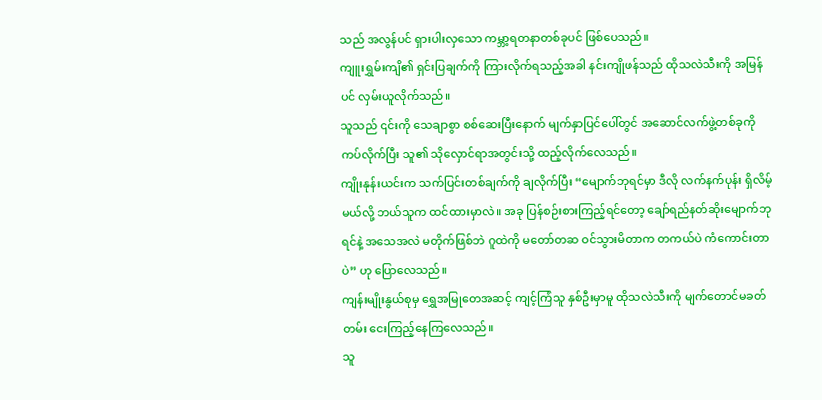သည် အလွန်ပင် ရှားပါးလှသော ကမ္ဘာ့ရတနာတစ်ခုပင် ဖြစ်ပေသည်။
ကျူးရွှမ်းကျိ၏ ရှင်းပြချက်ကို ကြားလိုက်ရသည့်အခါ နင်းကျိုဖန်သည် ထိုသလဲသီးကို အမြန်ပင် လှမ်းယူလိုက်သည်။
သူသည် ၎င်းကို သေချာစွာ စစ်ဆေးပြီးနောက် မျက်နှာပြင်ပေါ်တွင် အဆောင်လက်ဖွဲ့တစ်ခုကို ကပ်လိုက်ပြီး သူ၏ သိုလှောင်ရာအတွင်းသို့ ထည့်လိုက်လေသည်။
ကျိုးနုန်းယင်းက သက်ပြင်းတစ်ချက်ကို ချလိုက်ပြီး “မျောက်ဘုရင်မှာ ဒီလို လက်နက်ပုန်း ရှိလိမ့်မယ်လို့ ဘယ်သူက ထင်ထားမှာလဲ။ အခု ပြန်စဉ်းစားကြည့်ရင်တော့ ချော်ရည်နတ်ဆိုးမျောက်ဘုရင်နဲ့ အသေအလဲ မတိုက်ဖြစ်ဘဲ ဂူထဲကို မတော်တဆ ဝင်သွားမိတာက တကယ်ပဲ ကံကောင်းတာပဲ” ဟု ပြောလေသည်။
ကျန်းမျိုးနွယ်စုမှ ရွှေအမြုတေအဆင့် ကျင့်ကြံသူ နှစ်ဦးမှာမူ ထိုသလဲသီးကို မျက်တောင်မခတ်တမ်း ငေးကြည့်နေကြလေသည်။
သူ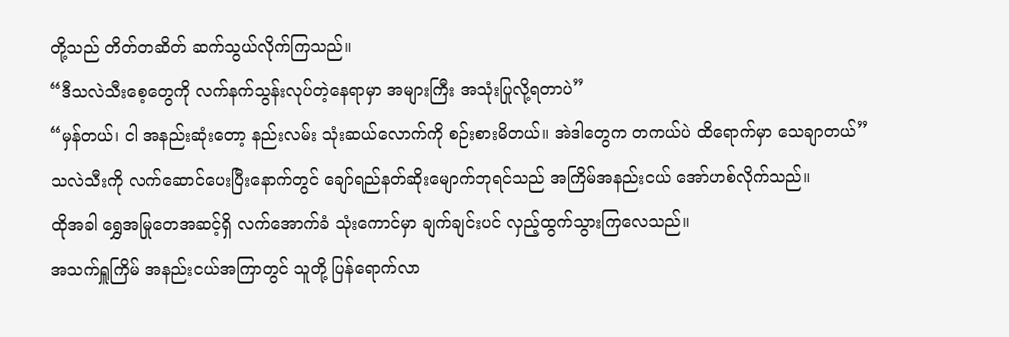တို့သည် တိတ်တဆိတ် ဆက်သွယ်လိုက်ကြသည်။
“ဒီသလဲသီးစေ့တွေကို လက်နက်သွန်းလုပ်တဲ့နေရာမှာ အများကြီး အသုံးပြုလို့ရတာပဲ”
“မှန်တယ်၊ ငါ အနည်းဆုံးတော့ နည်းလမ်း သုံးဆယ်လောက်ကို စဉ်းစားမိတယ်။ အဲဒါတွေက တကယ်ပဲ ထိရောက်မှာ သေချာတယ်”
သလဲသီးကို လက်ဆောင်ပေးပြီးနောက်တွင် ချော်ရည်နတ်ဆိုးမျောက်ဘုရင်သည် အကြိမ်အနည်းငယ် အော်ဟစ်လိုက်သည်။
ထိုအခါ ရွှေအမြုတေအဆင့်ရှိ လက်အောက်ခံ သုံးကောင်မှာ ချက်ချင်းပင် လှည့်ထွက်သွားကြလေသည်။
အသက်ရှူကြိမ် အနည်းငယ်အကြာတွင် သူတို့ ပြန်ရောက်လာ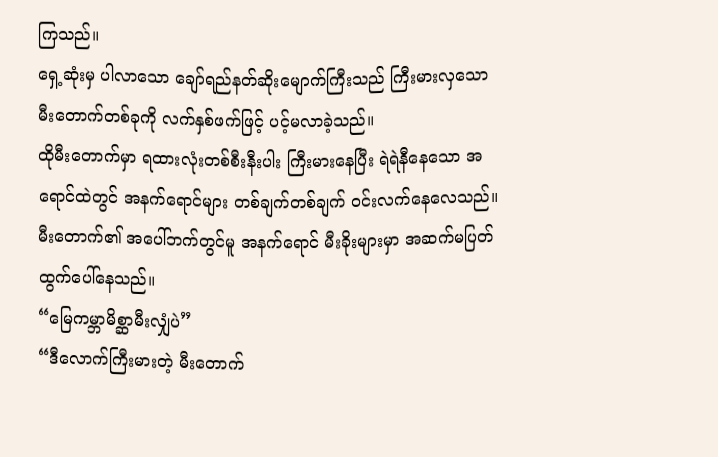ကြသည်။
ရှေ့ဆုံးမှ ပါလာသော ချော်ရည်နတ်ဆိုးမျောက်ကြီးသည် ကြီးမားလှသော မီးတောက်တစ်ခုကို လက်နှစ်ဖက်ဖြင့် ပင့်မလာခဲ့သည်။
ထိုမီးတောက်မှာ ရထားလုံးတစ်စီးနီးပါး ကြီးမားနေပြီး ရဲရဲနီနေသော အရောင်ထဲတွင် အနက်ရောင်များ တစ်ချက်တစ်ချက် ဝင်းလက်နေလေသည်။
မီးတောက်၏ အပေါ်ဘက်တွင်မူ အနက်ရောင် မီးခိုးများမှာ အဆက်မပြတ် ထွက်ပေါ်နေသည်။
“မြေကမ္ဘာမိစ္ဆာမီးလျှံပဲ”
“ဒီလောက်ကြီးမားတဲ့ မီးတောက်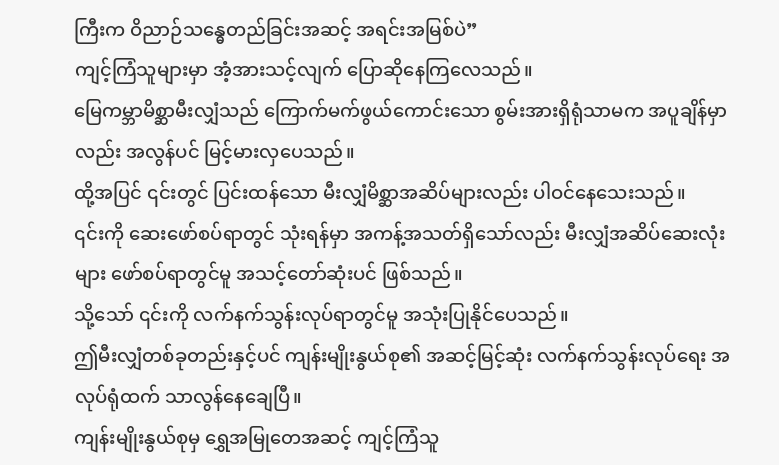ကြီးက ဝိညာဉ်သန္ဓေတည်ခြင်းအဆင့် အရင်းအမြစ်ပဲ”
ကျင့်ကြံသူများမှာ အံ့အားသင့်လျက် ပြောဆိုနေကြလေသည်။
မြေကမ္ဘာမိစ္ဆာမီးလျှံသည် ကြောက်မက်ဖွယ်ကောင်းသော စွမ်းအားရှိရုံသာမက အပူချိန်မှာလည်း အလွန်ပင် မြင့်မားလှပေသည်။
ထို့အပြင် ၎င်းတွင် ပြင်းထန်သော မီးလျှံမိစ္ဆာအဆိပ်များလည်း ပါဝင်နေသေးသည်။
၎င်းကို ဆေးဖော်စပ်ရာတွင် သုံးရန်မှာ အကန့်အသတ်ရှိသော်လည်း မီးလျှံအဆိပ်ဆေးလုံးများ ဖော်စပ်ရာတွင်မူ အသင့်တော်ဆုံးပင် ဖြစ်သည်။
သို့သော် ၎င်းကို လက်နက်သွန်းလုပ်ရာတွင်မူ အသုံးပြုနိုင်ပေသည်။
ဤမီးလျှံတစ်ခုတည်းနှင့်ပင် ကျန်းမျိုးနွယ်စု၏ အဆင့်မြင့်ဆုံး လက်နက်သွန်းလုပ်ရေး အလုပ်ရုံထက် သာလွန်နေချေပြီ။
ကျန်းမျိုးနွယ်စုမှ ရွှေအမြုတေအဆင့် ကျင့်ကြံသူ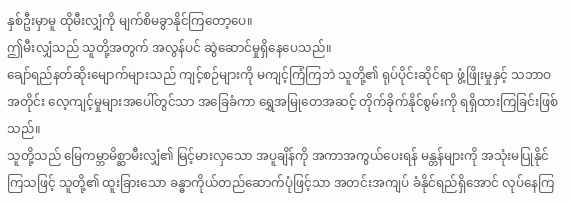နှစ်ဦးမှာမူ ထိုမီးလျှံကို မျက်စိမခွာနိုင်ကြတော့ပေ။
ဤမီးလျှံသည် သူတို့အတွက် အလွန်ပင် ဆွဲဆောင်မှုရှိနေပေသည်။
ချော်ရည်နတ်ဆိုးမျောက်များသည် ကျင့်စဉ်များကို မကျင့်ကြံကြဘဲ သူတို့၏ ရုပ်ပိုင်းဆိုင်ရာ ဖွံ့ဖြိုးမှုနှင့် သဘာဝအတိုင်း လေ့ကျင့်မှုများအပေါ်တွင်သာ အခြေခံကာ ရွှေအမြုတေအဆင့် တိုက်ခိုက်နိုင်စွမ်းကို ရရှိထားကြခြင်းဖြစ်သည်။
သူတို့သည် မြေကမ္ဘာမိစ္ဆာမီးလျှံ၏ မြင့်မားလှသော အပူချိန်ကို အကာအကွယ်ပေးရန် မန္တန်များကို အသုံးမပြုနိုင်ကြသဖြင့် သူတို့၏ ထူးခြားသော ခန္ဓာကိုယ်တည်ဆောက်ပုံဖြင့်သာ အတင်းအကျပ် ခံနိုင်ရည်ရှိအောင် လုပ်နေကြ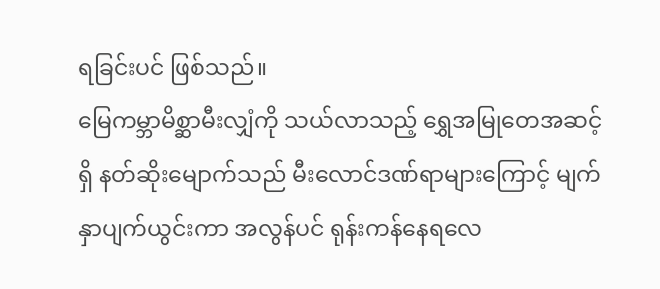ရခြင်းပင် ဖြစ်သည်။
မြေကမ္ဘာမိစ္ဆာမီးလျှံကို သယ်လာသည့် ရွှေအမြုတေအဆင့်ရှိ နတ်ဆိုးမျောက်သည် မီးလောင်ဒဏ်ရာများကြောင့် မျက်နှာပျက်ယွင်းကာ အလွန်ပင် ရုန်းကန်နေရလေ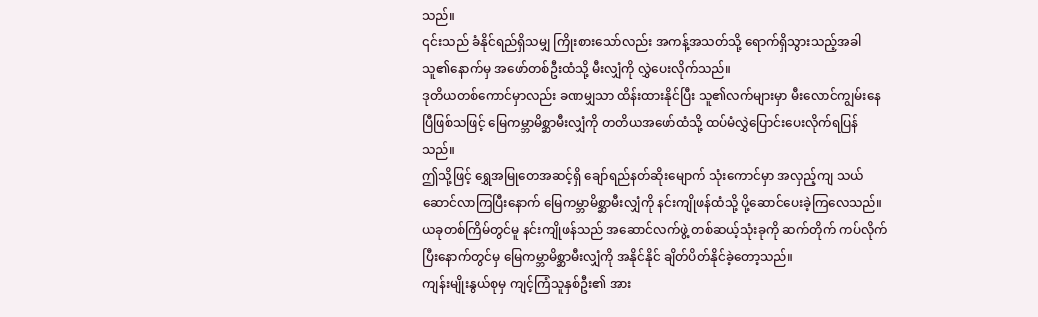သည်။
၎င်းသည် ခံနိုင်ရည်ရှိသမျှ ကြိုးစားသော်လည်း အကန့်အသတ်သို့ ရောက်ရှိသွားသည့်အခါ သူ၏နောက်မှ အဖော်တစ်ဦးထံသို့ မီးလျှံကို လွှဲပေးလိုက်သည်။
ဒုတိယတစ်ကောင်မှာလည်း ခဏမျှသာ ထိန်းထားနိုင်ပြီး သူ၏လက်များမှာ မီးလောင်ကျွမ်းနေပြီဖြစ်သဖြင့် မြေကမ္ဘာမိစ္ဆာမီးလျှံကို တတိယအဖော်ထံသို့ ထပ်မံလွှဲပြောင်းပေးလိုက်ရပြန်သည်။
ဤသို့ဖြင့် ရွှေအမြုတေအဆင့်ရှိ ချော်ရည်နတ်ဆိုးမျောက် သုံးကောင်မှာ အလှည့်ကျ သယ်ဆောင်လာကြပြီးနောက် မြေကမ္ဘာမိစ္ဆာမီးလျှံကို နင်းကျိုဖန်ထံသို့ ပို့ဆောင်ပေးခဲ့ကြလေသည်။
ယခုတစ်ကြိမ်တွင်မူ နင်းကျိုဖန်သည် အဆောင်လက်ဖွဲ့ တစ်ဆယ့်သုံးခုကို ဆက်တိုက် ကပ်လိုက်ပြီးနောက်တွင်မှ မြေကမ္ဘာမိစ္ဆာမီးလျှံကို အနိုင်နိုင် ချိတ်ပိတ်နိုင်ခဲ့တော့သည်။
ကျန်းမျိုးနွယ်စုမှ ကျင့်ကြံသူနှစ်ဦး၏ အား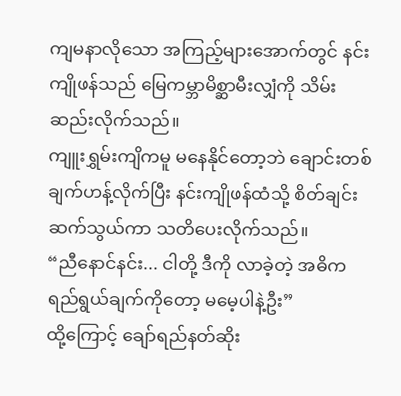ကျမနာလိုသော အကြည့်များအောက်တွင် နင်းကျိုဖန်သည် မြေကမ္ဘာမိစ္ဆာမီးလျှံကို သိမ်းဆည်းလိုက်သည်။
ကျူးရွှမ်းကျိကမူ မနေနိုင်တော့ဘဲ ချောင်းတစ်ချက်ဟန့်လိုက်ပြီး နင်းကျိုဖန်ထံသို့ စိတ်ချင်းဆက်သွယ်ကာ သတိပေးလိုက်သည်။
“ညီနောင်နင်း... ငါတို့ ဒီကို လာခဲ့တဲ့ အဓိကရည်ရွယ်ချက်ကိုတော့ မမေ့ပါနဲ့ဦး”
ထို့ကြောင့် ချော်ရည်နတ်ဆိုး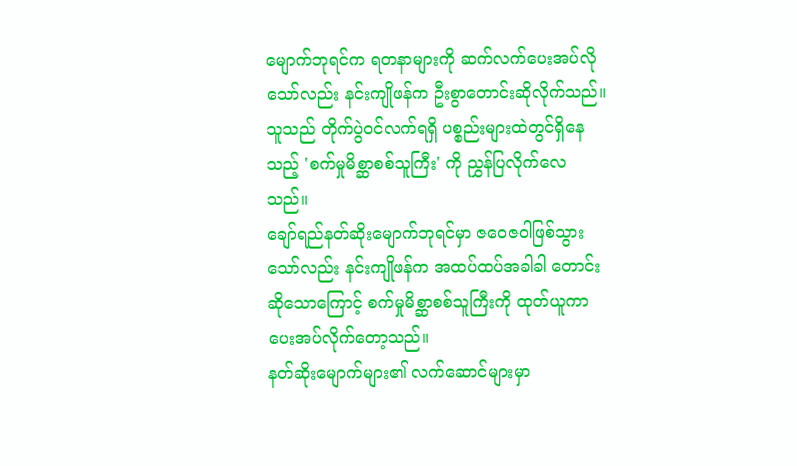မျောက်ဘုရင်က ရတနာများကို ဆက်လက်ပေးအပ်လိုသော်လည်း နင်းကျိုဖန်က ဦးစွာတောင်းဆိုလိုက်သည်။
သူသည် တိုက်ပွဲဝင်လက်ရရှိ ပစ္စည်းများထဲတွင်ရှိနေသည့် 'စက်မှုမိစ္ဆာစစ်သူကြီး' ကို ညွှန်ပြလိုက်လေသည်။
ချော်ရည်နတ်ဆိုးမျောက်ဘုရင်မှာ ဇဝေဇဝါဖြစ်သွားသော်လည်း နင်းကျိုဖန်က အထပ်ထပ်အခါခါ တောင်းဆိုသောကြောင့် စက်မှုမိစ္ဆာစစ်သူကြီးကို ထုတ်ယူကာ ပေးအပ်လိုက်တော့သည်။
နတ်ဆိုးမျောက်များ၏ လက်ဆောင်များမှာ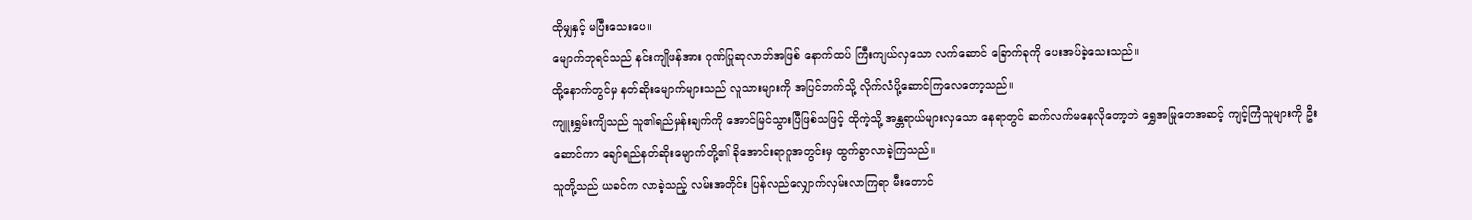ထိုမျှနှင့် မပြီးသေးပေ။
မျောက်ဘုရင်သည် နင်းကျိုဖန်အား ဂုဏ်ပြုဆုလာဘ်အဖြစ် နောက်ထပ် ကြီးကျယ်လှသော လက်ဆောင် ခြောက်ခုကို ပေးအပ်ခဲ့သေးသည်။
ထို့နောက်တွင်မှ နတ်ဆိုးမျောက်များသည် လူသားများကို အပြင်ဘက်သို့ လိုက်လံပို့ဆောင်ကြလေတော့သည်။
ကျူးရွှမ်းကျိသည် သူ၏ရည်မှန်းချက်ကို အောင်မြင်သွားပြီဖြစ်သဖြင့် ထိုကဲ့သို့ အန္တရာယ်များလှသော နေရာတွင် ဆက်လက်မနေလိုတော့ဘဲ ရွှေအမြုတေအဆင့် ကျင့်ကြံသူများကို ဦးဆောင်ကာ ချော်ရည်နတ်ဆိုးမျောက်တို့၏ ခိုအောင်းရာဂူအတွင်းမှ ထွက်ခွာလာခဲ့ကြသည်။
သူတို့သည် ယခင်က လာခဲ့သည့် လမ်းအတိုင်း ပြန်လည်လျှောက်လှမ်းလာကြရာ မီးတောင်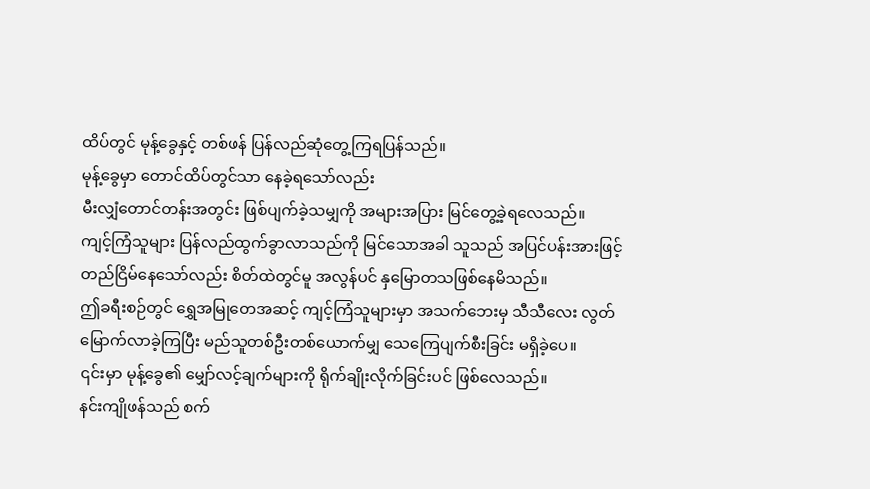ထိပ်တွင် မုန့်ခွေနှင့် တစ်ဖန် ပြန်လည်ဆုံတွေ့ကြရပြန်သည်။
မုန့်ခွေမှာ တောင်ထိပ်တွင်သာ နေခဲ့ရသော်လည်း
မီးလျှံတောင်တန်းအတွင်း ဖြစ်ပျက်ခဲ့သမျှကို အများအပြား မြင်တွေ့ခဲ့ရလေသည်။
ကျင့်ကြံသူများ ပြန်လည်ထွက်ခွာလာသည်ကို မြင်သောအခါ သူသည် အပြင်ပန်းအားဖြင့် တည်ငြိမ်နေသော်လည်း စိတ်ထဲတွင်မူ အလွန်ပင် နှမြောတသဖြစ်နေမိသည်။
ဤခရီးစဉ်တွင် ရွှေအမြုတေအဆင့် ကျင့်ကြံသူများမှာ အသက်ဘေးမှ သီသီလေး လွတ်မြောက်လာခဲ့ကြပြီး မည်သူတစ်ဦးတစ်ယောက်မျှ သေကြေပျက်စီးခြင်း မရှိခဲ့ပေ။
၎င်းမှာ မုန့်ခွေ၏ မျှော်လင့်ချက်များကို ရိုက်ချိုးလိုက်ခြင်းပင် ဖြစ်လေသည်။
နင်းကျိုဖန်သည် စက်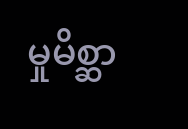မှုမိစ္ဆာ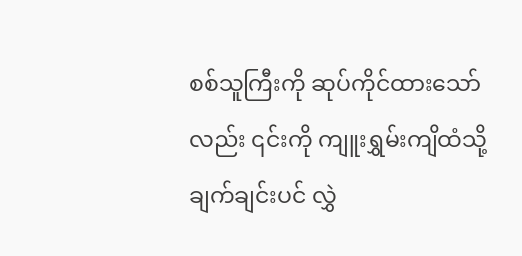စစ်သူကြီးကို ဆုပ်ကိုင်ထားသော်လည်း ၎င်းကို ကျူးရွှမ်းကျိထံသို့ ချက်ချင်းပင် လွှဲ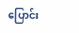ပြောင်း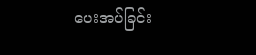ပေးအပ်ခြင်း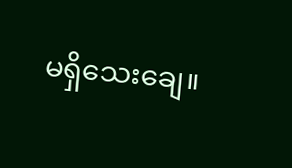မရှိသေးချေ။